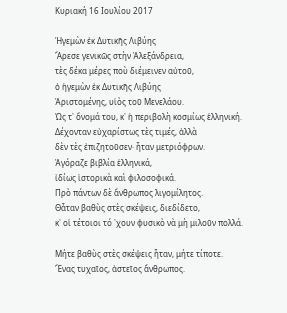Κυριακή 16 Ιουλίου 2017

Ἡγεμὼν ἐκ Δυτικῆς Λιβύης
Ἄρεσε γενικῶς στὴν Ἀλεξάνδρεια,
τὲς δέκα μέρες ποὺ διέμεινεν αὐτοῦ,
ὁ ἡγεμὼν ἐκ Δυτικῆς Λιβύης
Ἀριστομένης, υἱὸς τοῦ Μενελάου.
Ὡς τ᾿ ὄνομά του, κ᾿ ἡ περιβολὴ κοσμίως ἑλληνική.
Δέχονταν εὐχαρίστως τὲς τιμές, ἀλλὰ
δὲν τὲς ἐπιζητοῦσεν· ἦταν μετριόφρων.
Ἀγόραζε βιβλία ἑλληνικά,
ἰδίως ἱστορικὰ καὶ φιλοσοφικά.
Πρὸ πάντων δὲ ἄνθρωπος λιγομίλητος.
Θἆταν βαθὺς στὲς σκέψεις, διεδίδετο,
κ᾿ οἱ τέτοιοι τό ᾿χουν φυσικὸ νὰ μὴ μιλοῦν πολλά.

Μήτε βαθὺς στὲς σκέψεις ἦταν, μήτε τίποτε.
Ἕνας τυχαῖος, ἀστεῖος ἄνθρωπος.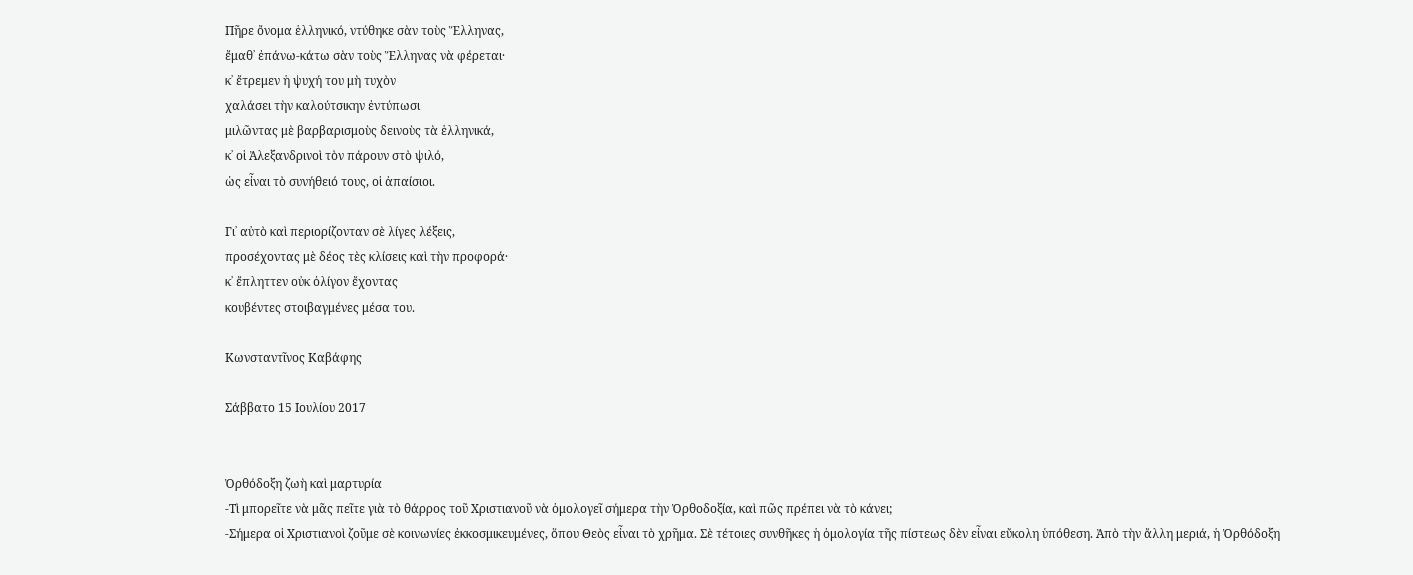Πῆρε ὄνομα ἑλληνικό, ντύθηκε σὰν τοὺς Ἕλληνας,
ἔμαθ᾿ ἐπάνω-κάτω σὰν τοὺς Ἕλληνας νὰ φέρεται·
κ᾿ ἔτρεμεν ἡ ψυχή του μὴ τυχὸν
χαλάσει τὴν καλούτσικην ἐντύπωσι
μιλῶντας μὲ βαρβαρισμοὺς δεινοὺς τὰ ἑλληνικά,
κ᾿ οἱ Ἀλεξανδρινοὶ τὸν πάρουν στὸ ψιλό,
ὡς εἶναι τὸ συνήθειό τους, οἱ ἀπαίσιοι.

Γι᾿ αὐτὸ καὶ περιορίζονταν σὲ λίγες λέξεις,
προσέχοντας μὲ δέος τὲς κλίσεις καὶ τὴν προφορά·
κ᾿ ἔπληττεν οὐκ ὀλίγον ἔχοντας
κουβέντες στοιβαγμένες μέσα του.

Κωνσταντῖνος Καβάφης

Σάββατο 15 Ιουλίου 2017


Ὀρθόδοξη ζωὴ καὶ μαρτυρία
-Τὶ μπορεῖτε νὰ μᾶς πεῖτε γιὰ τὸ θάρρος τοῦ Χριστιανοῦ νὰ ὁμολογεῖ σήμερα τὴν Ὀρθοδοξία, καὶ πῶς πρέπει νὰ τὸ κάνει;
-Σήμερα οἱ Χριστιανοὶ ζοῦμε σὲ κοινωνίες ἐκκοσμικευμένες, ὅπου Θεὸς εἶναι τὸ χρῆμα. Σὲ τέτοιες συνθῆκες ἡ ὁμολογία τῆς πίστεως δὲν εἶναι εὔκολη ὑπόθεση. Ἀπὸ τὴν ἄλλη μεριά, ἡ Ὀρθόδοξη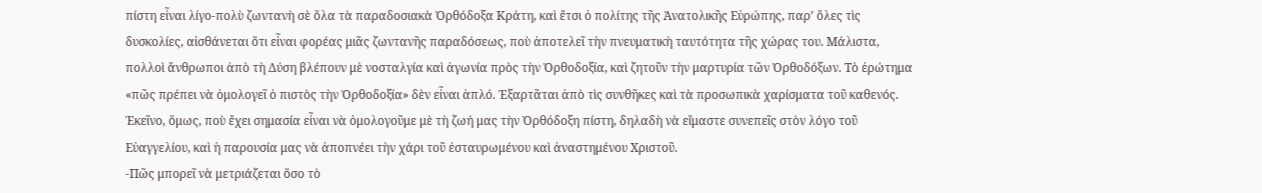πίστη εἶναι λίγο-πολὺ ζωντανὴ σὲ ὅλα τὰ παραδοσιακὰ Ὀρθόδοξα Κράτη, καὶ ἔτσι ὁ πολίτης τῆς Ἀνατολικῆς Εὐρώπης, παρ’ ὅλες τὶς δυσκολίες, αἰσθάνεται ὅτι εἶναι φορέας μιᾶς ζωντανῆς παραδόσεως, ποὺ ἀποτελεῖ τὴν πνευματικὴ ταυτότητα τῆς χώρας του. Μάλιστα, πολλοὶ ἄνθρωποι ἀπὸ τὴ Δύση βλέπουν μὲ νοσταλγία καὶ ἀγωνία πρὸς τὴν Ὀρθοδοξία, καὶ ζητοῦν τὴν μαρτυρία τῶν Ὀρθοδόξων. Τὸ ἐρώτημα «πῶς πρέπει νὰ ὁμολογεῖ ὁ πιστὸς τὴν Ὀρθοδοξία» δὲν εἶναι ἁπλό. Ἐξαρτᾶται ἀπὸ τὶς συνθῆκες καὶ τὰ προσωπικὰ χαρίσματα τοῦ καθενός. Ἐκεῖνο, ὅμως, ποὺ ἔχει σημασία εἶναι νὰ ὁμολογοῦμε μὲ τὴ ζωή μας τὴν Ὀρθόδοξη πίστη, δηλαδὴ νὰ εἴμαστε συνεπεῖς στὸν λόγο τοῦ Εὐαγγελίου, καὶ ἡ παρουσία μας νὰ ἀποπνέει τὴν χάρι τοῦ ἐσταυρωμένου καὶ ἀναστημένου Χριστοῦ.
-Πῶς μπορεῖ νὰ μετριάζεται ὅσο τὸ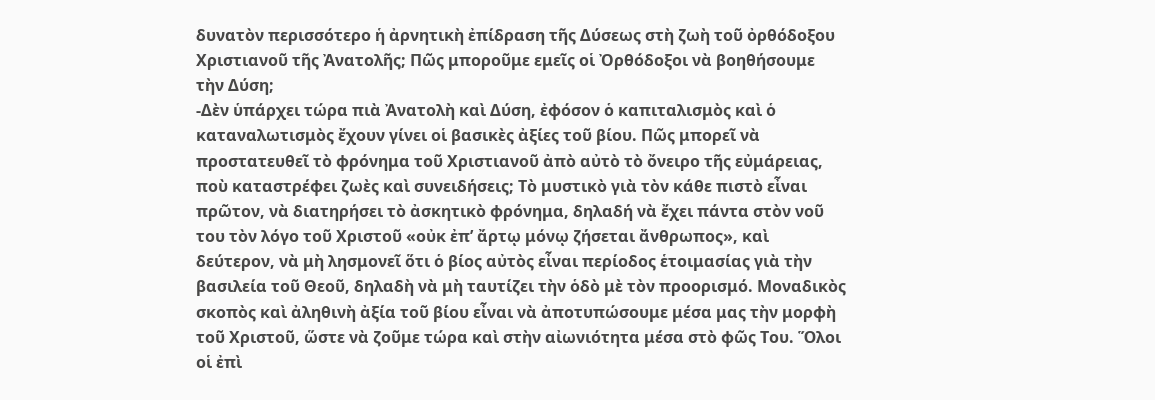δυνατὸν περισσότερο ἡ ἀρνητικὴ ἐπίδραση τῆς Δύσεως στὴ ζωὴ τοῦ ὀρθόδοξου Χριστιανοῦ τῆς Ἀνατολῆς; Πῶς μποροῦμε εμεῖς οἱ Ὀρθόδοξοι νὰ βοηθήσουμε τὴν Δύση;
-Δὲν ὑπάρχει τώρα πιὰ Ἀνατολὴ καὶ Δύση, ἐφόσον ὁ καπιταλισμὸς καὶ ὁ καταναλωτισμὸς ἔχουν γίνει οἱ βασικὲς ἀξίες τοῦ βίου. Πῶς μπορεῖ νὰ προστατευθεῖ τὸ φρόνημα τοῦ Χριστιανοῦ ἀπὸ αὐτὸ τὸ ὄνειρο τῆς εὐμάρειας, ποὺ καταστρέφει ζωὲς καὶ συνειδήσεις; Τὸ μυστικὸ γιὰ τὸν κάθε πιστὸ εἶναι πρῶτον, νὰ διατηρήσει τὸ ἀσκητικὸ φρόνημα, δηλαδή νὰ ἔχει πάντα στὸν νοῦ του τὸν λόγο τοῦ Χριστοῦ «οὐκ ἐπ’ ἄρτῳ μόνῳ ζήσεται ἄνθρωπος», καὶ δεύτερον, νὰ μὴ λησμονεῖ ὅτι ὁ βίος αὐτὸς εἶναι περίοδος ἑτοιμασίας γιὰ τὴν βασιλεία τοῦ Θεοῦ, δηλαδὴ νὰ μὴ ταυτίζει τὴν ὁδὸ μὲ τὸν προορισμό. Μοναδικὸς σκοπὸς καὶ ἀληθινὴ ἀξία τοῦ βίου εἶναι νὰ ἀποτυπώσουμε μέσα μας τὴν μορφὴ τοῦ Χριστοῦ, ὥστε νὰ ζοῦμε τώρα καὶ στὴν αἰωνιότητα μέσα στὸ φῶς Του. Ὅλοι οἱ ἐπὶ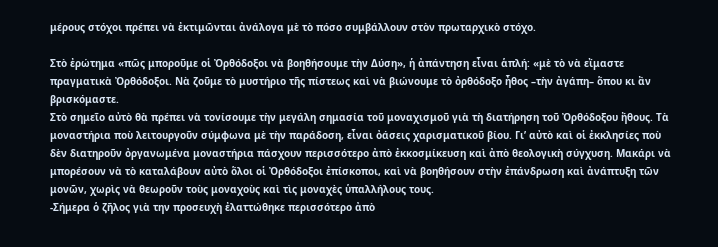μέρους στόχοι πρέπει νὰ ἐκτιμῶνται ἀνάλογα μὲ τὸ πόσο συμβάλλουν στὸν πρωταρχικὸ στόχο.

Στὸ ἐρώτημα «πῶς μποροῦμε οἱ Ὀρθόδοξοι νὰ βοηθήσουμε τὴν Δύση», ἡ ἀπάντηση εἶναι ἁπλή: «μὲ τὸ νὰ εἴμαστε πραγματικὰ Ὀρθόδοξοι. Νὰ ζοῦμε τὸ μυστήριο τῆς πίστεως καὶ νὰ βιώνουμε τὸ ὀρθόδοξο ἦθος –τὴν ἀγάπη– ὅπου κι ἂν βρισκόμαστε.
Στὸ σημεῖο αὐτὸ θὰ πρέπει νὰ τονίσουμε τὴν μεγάλη σημασία τοῦ μοναχισμοῦ γιὰ τὴ διατήρηση τοῦ Ὀρθόδοξου ἤθους. Τὰ μοναστήρια ποὺ λειτουργοῦν σύμφωνα μὲ τὴν παράδοση, εἶναι ὀάσεις χαρισματικοῦ βίου. Γι’ αὐτὸ καὶ οἱ ἐκκλησίες ποὺ δὲν διατηροῦν ὀργανωμένα μοναστήρια πάσχουν περισσότερο ἀπὸ ἐκκοσμίκευση καὶ ἀπὸ θεολογικὴ σύγχυση. Μακάρι νὰ μπορέσουν νὰ τὸ καταλάβουν αὐτὸ ὅλοι οἱ Ὀρθόδοξοι ἐπίσκοποι, καὶ νὰ βοηθήσουν στὴν ἐπάνδρωση καὶ ἀνάπτυξη τῶν μονῶν, χωρὶς νὰ θεωροῦν τοὺς μοναχοὺς καὶ τὶς μοναχὲς ὑπαλλήλους τους.
-Σήμερα ὁ ζῆλος γιὰ την προσευχὴ ἐλαττώθηκε περισσότερο ἀπὸ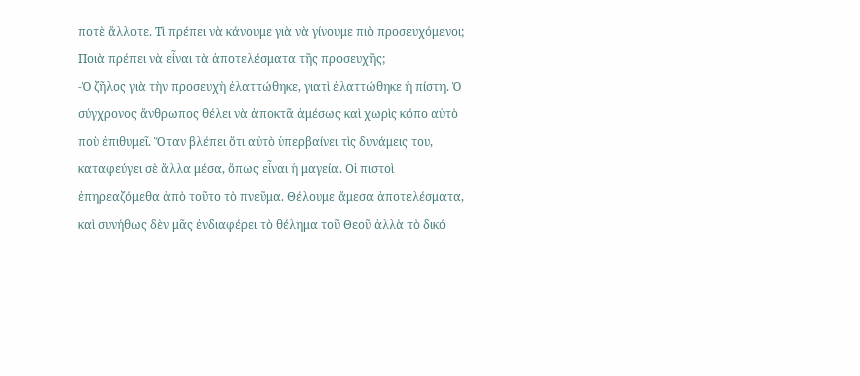ποτὲ ἄλλοτε. Τὶ πρέπει νὰ κάνουμε γιὰ νὰ γίνουμε πιὸ προσευχόμενοι; Ποιὰ πρέπει νὰ εἶναι τὰ ἀποτελέσματα τῆς προσευχῆς;
-Ὁ ζῆλος γιὰ τὴν προσευχὴ ἐλαττώθηκε, γιατὶ ἐλαττώθηκε ἡ πίστη. Ὁ σύγχρονος ἄνθρωπος θέλει νὰ ἀποκτᾶ ἀμέσως καὶ χωρὶς κόπο αὐτὸ ποὺ ἐπιθυμεῖ. Ὅταν βλέπει ὅτι αὐτὸ ὑπερβαίνει τὶς δυνάμεις του, καταφεύγει σὲ ἄλλα μέσα, ὅπως εἶναι ἡ μαγεία. Οἱ πιστοὶ ἐπηρεαζόμεθα ἀπὸ τοῦτο τὸ πνεῦμα. Θέλουμε ἄμεσα ἀποτελέσματα, καὶ συνήθως δὲν μᾶς ἐνδιαφέρει τὸ θέλημα τοῦ Θεοῦ ἀλλὰ τὸ δικό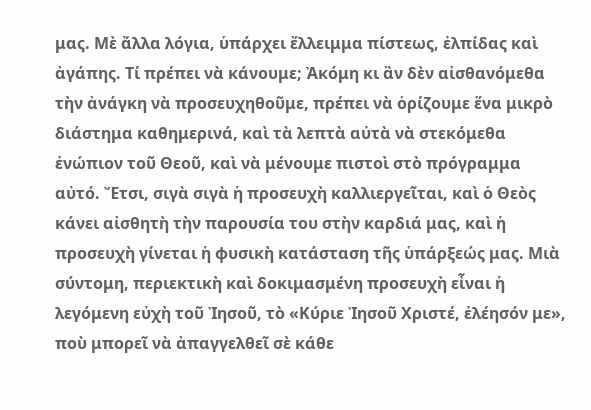μας. Μὲ ἄλλα λόγια, ὑπάρχει ἔλλειμμα πίστεως, ἐλπίδας καὶ ἀγάπης. Τί πρέπει νὰ κάνουμε; Ἀκόμη κι ἂν δὲν αἰσθανόμεθα τὴν ἀνάγκη νὰ προσευχηθοῦμε, πρέπει νὰ ὁρίζουμε ἕνα μικρὸ διάστημα καθημερινά, καὶ τὰ λεπτὰ αὐτὰ νὰ στεκόμεθα ἐνώπιον τοῦ Θεοῦ, καὶ νὰ μένουμε πιστοὶ στὸ πρόγραμμα αὐτό. Ἔτσι, σιγὰ σιγὰ ἡ προσευχὴ καλλιεργεῖται, καὶ ὁ Θεὸς κάνει αἰσθητὴ τὴν παρουσία του στὴν καρδιά μας, καὶ ἡ προσευχὴ γίνεται ἡ φυσικὴ κατάσταση τῆς ὑπάρξεώς μας. Μιὰ σύντομη, περιεκτικὴ καὶ δοκιμασμένη προσευχὴ εἶναι ἡ λεγόμενη εὐχὴ τοῦ Ἰησοῦ, τὸ «Κύριε Ἰησοῦ Χριστέ, ἐλέησόν με», ποὺ μπορεῖ νὰ ἀπαγγελθεῖ σὲ κάθε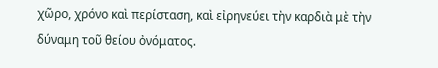χῶρο, χρόνο καὶ περίσταση, καὶ εἰρηνεύει τὴν καρδιὰ μὲ τὴν δύναμη τοῦ θείου ὀνόματος.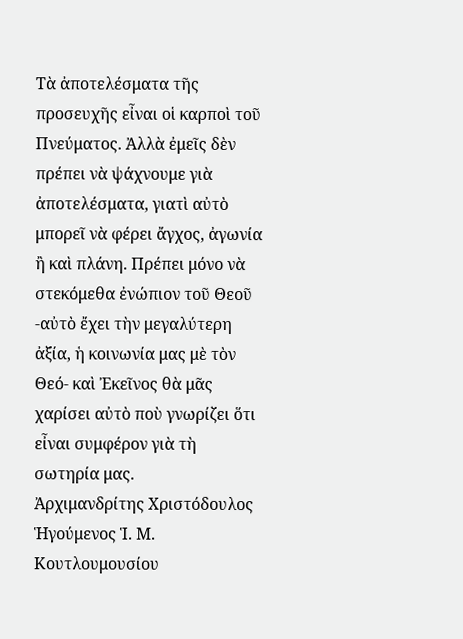Τὰ ἀποτελέσματα τῆς προσευχῆς εἶναι οἱ καρποὶ τοῦ Πνεύματος. Ἀλλὰ ἐμεῖς δὲν πρέπει νὰ ψάχνουμε γιὰ ἀποτελέσματα, γιατὶ αὐτὸ μπορεῖ νὰ φέρει ἄγχος, ἀγωνία ἢ καὶ πλάνη. Πρέπει μόνο νὰ στεκόμεθα ἐνώπιον τοῦ Θεοῦ -αὐτὸ ἔχει τὴν μεγαλύτερη ἀξία, ἡ κοινωνία μας μὲ τὸν Θεό- καὶ Ἐκεῖνος θὰ μᾶς χαρίσει αὐτὸ ποὺ γνωρίζει ὅτι εἶναι συμφέρον γιὰ τὴ σωτηρία μας.
Ἀρχιμανδρίτης Χριστόδουλος
Ἡγούμενος Ἱ. Μ. Κουτλουμουσίου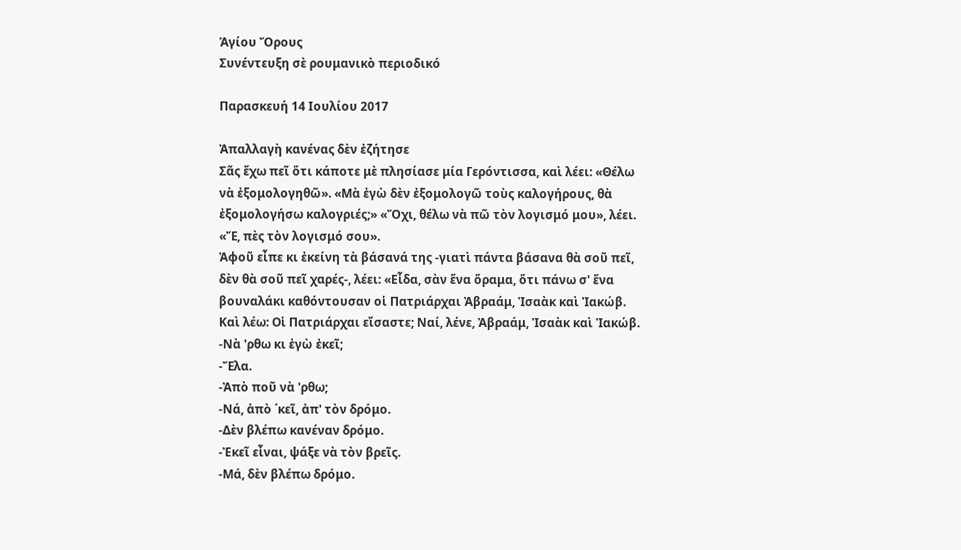Ἁγίου Ὄρους
Συνέντευξη σὲ ρουμανικὸ περιοδικό

Παρασκευή 14 Ιουλίου 2017

Ἀπαλλαγὴ κανένας δὲν ἐζήτησε
Σᾶς ἔχω πεῖ ὅτι κάποτε μὲ πλησίασε μία Γερόντισσα, καὶ λέει: «Θέλω νὰ ἐξομολογηθῶ». «Μὰ ἐγὼ δὲν ἐξομολογῶ τοὺς καλογήρους, θὰ ἐξομολογήσω καλογριές;» «Ὄχι, θέλω νὰ πῶ τὸν λογισμό μου», λέει. «Ἔ, πὲς τὸν λογισμό σου».
Ἀφοῦ εἶπε κι ἐκείνη τὰ βάσανά της -γιατὶ πάντα βάσανα θὰ σοῦ πεῖ, δὲν θὰ σοῦ πεῖ χαρές-, λέει: «Εἶδα, σὰν ἕνα ὅραμα, ὅτι πάνω σ' ἕνα βουναλάκι καθόντουσαν οἱ Πατριάρχαι Ἀβραάμ, Ἰσαὰκ καὶ Ἰακώβ. Καὶ λέω: Οἱ Πατριάρχαι εἴσαστε; Ναί, λένε, Ἀβραάμ, Ἰσαὰκ καὶ Ἰακώβ.
-Νὰ 'ρθω κι ἐγὼ ἐκεῖ;
-Ἔλα.
-Ἀπὸ ποῦ νὰ 'ρθω;
-Νά, ἀπὸ ΄κεῖ, ἀπ' τὸν δρόμο.
-Δὲν βλέπω κανέναν δρόμο.
-Ἐκεῖ εἶναι, ψάξε νὰ τὸν βρεῖς.
-Μά, δὲν βλέπω δρόμο.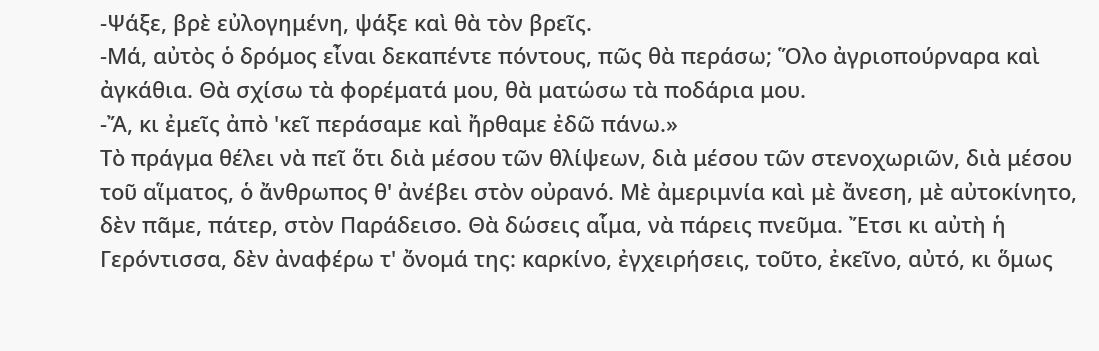-Ψάξε, βρὲ εὐλογημένη, ψάξε καὶ θὰ τὸν βρεῖς.
-Μά, αὐτὸς ὁ δρόμος εἶναι δεκαπέντε πόντους, πῶς θὰ περάσω; Ὅλο ἀγριοπούρναρα καὶ ἀγκάθια. Θὰ σχίσω τὰ φορέματά μου, θὰ ματώσω τὰ ποδάρια μου.
-Ἄ, κι ἐμεῖς ἀπὸ 'κεῖ περάσαμε καὶ ἤρθαμε ἐδῶ πάνω.»
Τὸ πράγμα θέλει νὰ πεῖ ὅτι διὰ μέσου τῶν θλίψεων, διὰ μέσου τῶν στενοχωριῶν, διὰ μέσου τοῦ αἵματος, ὁ ἄνθρωπος θ' ἀνέβει στὸν οὐρανό. Μὲ ἀμεριμνία καὶ μὲ ἄνεση, μὲ αὐτοκίνητο, δὲν πᾶμε, πάτερ, στὸν Παράδεισο. Θὰ δώσεις αἷμα, νὰ πάρεις πνεῦμα. Ἔτσι κι αὐτὴ ἡ Γερόντισσα, δὲν ἀναφέρω τ' ὄνομά της: καρκίνο, ἐγχειρήσεις, τοῦτο, ἐκεῖνο, αὐτό, κι ὅμως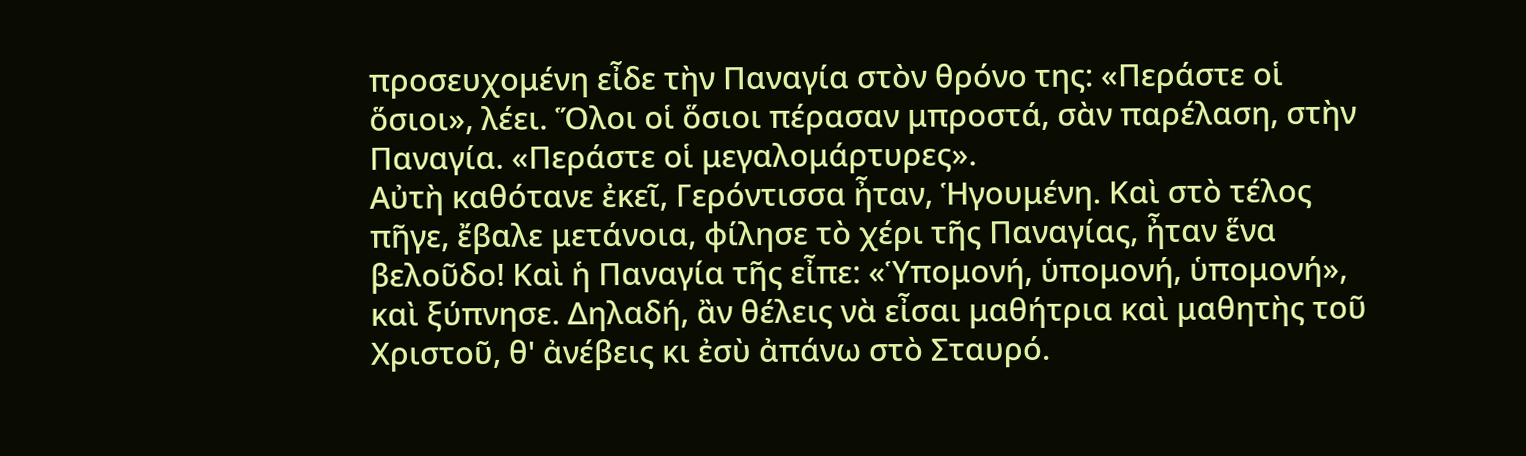προσευχομένη εἶδε τὴν Παναγία στὸν θρόνο της: «Περάστε οἱ ὅσιοι», λέει. Ὅλοι οἱ ὅσιοι πέρασαν μπροστά, σὰν παρέλαση, στὴν Παναγία. «Περάστε οἱ μεγαλομάρτυρες».
Αὐτὴ καθότανε ἐκεῖ, Γερόντισσα ἦταν, Ἡγουμένη. Καὶ στὸ τέλος πῆγε, ἔβαλε μετάνοια, φίλησε τὸ χέρι τῆς Παναγίας, ἦταν ἕνα βελοῦδο! Καὶ ἡ Παναγία τῆς εἶπε: «Ὑπομονή, ὑπομονή, ὑπομονή», καὶ ξύπνησε. Δηλαδή, ἂν θέλεις νὰ εἶσαι μαθήτρια καὶ μαθητὴς τοῦ Χριστοῦ, θ' ἀνέβεις κι ἐσὺ ἀπάνω στὸ Σταυρό.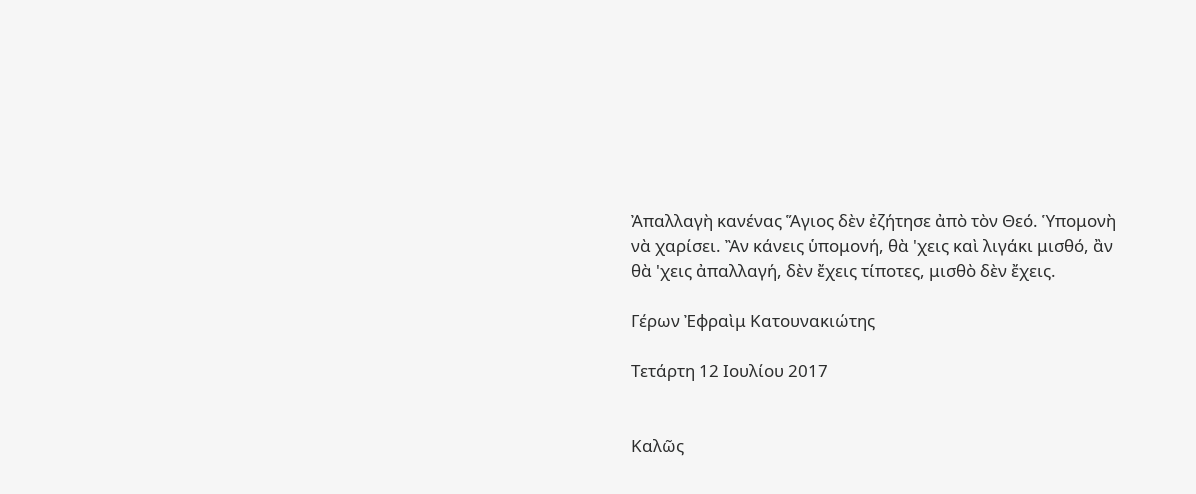Ἀπαλλαγὴ κανένας Ἅγιος δὲν ἐζήτησε ἀπὸ τὸν Θεό. Ὑπομονὴ νὰ χαρίσει. Ἂν κάνεις ὑπομονή, θὰ 'χεις καὶ λιγάκι μισθό, ἂν θὰ 'χεις ἀπαλλαγή, δὲν ἔχεις τίποτες, μισθὸ δὲν ἔχεις.

Γέρων Ἐφραὶμ Κατουνακιώτης

Τετάρτη 12 Ιουλίου 2017


Καλῶς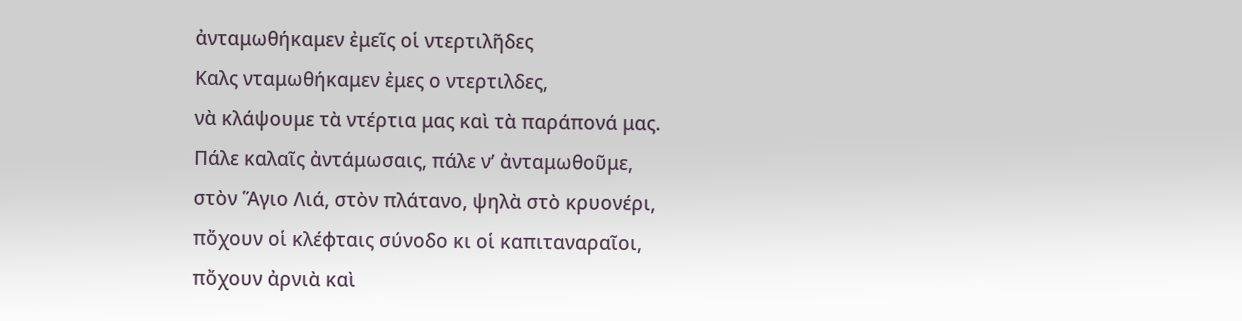ἀνταμωθήκαμεν ἐμεῖς οἱ ντερτιλῆδες
Καλς νταμωθήκαμεν ἐμες ο ντερτιλδες,
νὰ κλάψουμε τὰ ντέρτια μας καὶ τὰ παράπονά μας.
Πάλε καλαῖς ἀντάμωσαις, πάλε ν’ ἀνταμωθοῦμε,
στὸν Ἅγιο Λιά, στὸν πλάτανο, ψηλὰ στὸ κρυονέρι,
πὄχουν οἱ κλέφταις σύνοδο κι οἱ καπιταναραῖοι,
πὄχουν ἀρνιὰ καὶ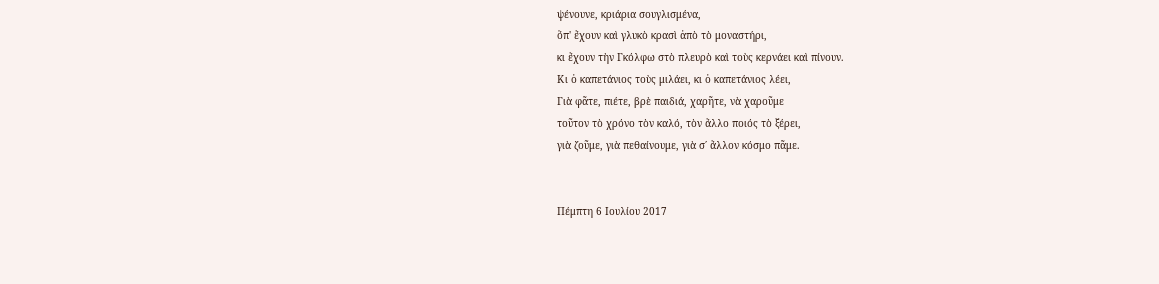ψένουνε, κριάρια σουγλισμένα,
ὅπ' ἔχουν καὶ γλυκὸ κρασὶ ἀπὸ τὸ μοναστήρι,
κι ἔχουν τὴν Γκόλφω στὸ πλευρὸ καὶ τοὺς κερνάει καὶ πίνουν.
Κι ὁ καπετάνιος τοὺς μιλάει, κι ὁ καπετάνιος λέει,
Γιὰ φᾶτε, πιέτε, βρὲ παιδιά, χαρῆτε, νὰ χαροῦμε
τοῦτον τὸ χρόνο τὸν καλό, τὸν ἄλλο ποιός τὸ ξέρει,
γιὰ ζοῦμε, γιὰ πεθαίνουμε, γιὰ σ΄ ἄλλον κόσμο πᾶμε.


Πέμπτη 6 Ιουλίου 2017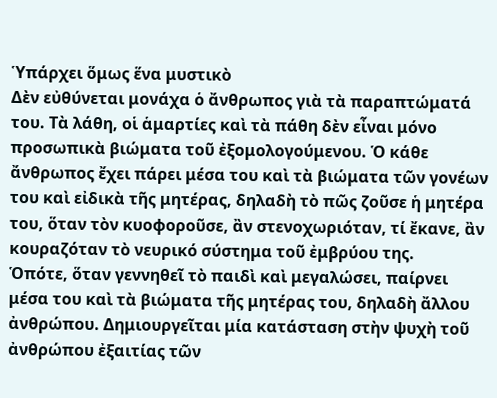Ὑπάρχει ὅμως ἕνα μυστικὸ
Δὲν εὐθύνεται μονάχα ὁ ἄνθρωπος γιὰ τὰ παραπτώματά του. Τὰ λάθη, οἱ ἁμαρτίες καὶ τὰ πάθη δὲν εἶναι μόνο προσωπικὰ βιώματα τοῦ ἐξομολογούμενου. Ὁ κάθε ἄνθρωπος ἔχει πάρει μέσα του καὶ τὰ βιώματα τῶν γονέων του καὶ εἰδικὰ τῆς μητέρας, δηλαδὴ τὸ πῶς ζοῦσε ἡ μητέρα του, ὅταν τὸν κυοφοροῦσε, ἂν στενοχωριόταν, τί ἔκανε, ἂν κουραζόταν τὸ νευρικό σύστημα τοῦ ἐμβρύου της.
Ὁπότε, ὅταν γεννηθεῖ τὸ παιδὶ καὶ μεγαλώσει, παίρνει μέσα του καὶ τὰ βιώματα τῆς μητέρας του, δηλαδὴ ἄλλου ἀνθρώπου. Δημιουργεῖται μία κατάσταση στὴν ψυχὴ τοῦ ἀνθρώπου ἐξαιτίας τῶν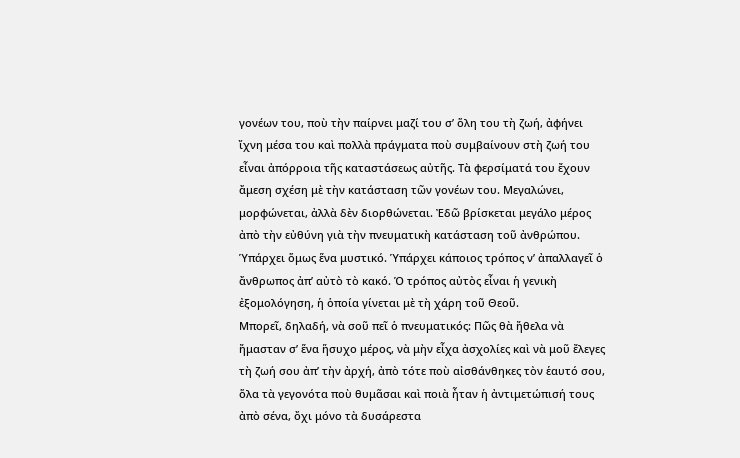γονέων του, ποὺ τὴν παίρνει μαζί του σ’ ὅλη του τὴ ζωή, ἀφήνει ἴχνη μέσα του καὶ πολλὰ πράγματα ποὺ συμβαίνουν στὴ ζωή του εἶναι ἀπόρροια τῆς καταστάσεως αὐτῆς. Τὰ φερσίματά του ἔχουν ἄμεση σχέση μὲ τὴν κατάσταση τῶν γονέων του. Μεγαλώνει, μορφώνεται, ἀλλὰ δὲν διορθώνεται. Ἐδῶ βρίσκεται μεγάλο μέρος ἀπὸ τὴν εὐθύνη γιὰ τὴν πνευματικὴ κατάσταση τοῦ ἀνθρώπου.
Ὑπάρχει ὅμως ἕνα μυστικό. Ὑπάρχει κάποιος τρόπος ν’ ἀπαλλαγεῖ ὁ ἄνθρωπος ἀπ’ αὐτὸ τὸ κακό. Ὁ τρόπος αὐτὸς εἶναι ἡ γενικὴ ἐξομολόγηση, ἡ ὁποία γίνεται μὲ τὴ χάρη τοῦ Θεοῦ.
Μπορεῖ, δηλαδή, νὰ σοῦ πεῖ ὁ πνευματικός: Πῶς θὰ ἤθελα νὰ ἤμασταν σ’ ἕνα ἥσυχο μέρος, νὰ μὴν εἶχα ἀσχολίες καὶ νὰ μοῦ ἔλεγες τὴ ζωή σου ἀπ’ τὴν ἀρχή, ἀπὸ τότε ποὺ αἰσθάνθηκες τὸν ἑαυτό σου, ὅλα τὰ γεγονότα ποὺ θυμᾶσαι καὶ ποιὰ ἦταν ἡ ἀντιμετώπισή τους ἀπὸ σένα, ὄχι μόνο τὰ δυσάρεστα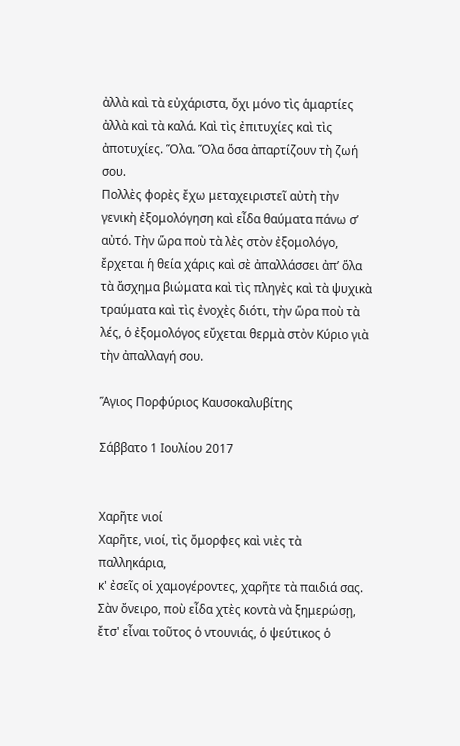ἀλλὰ καὶ τὰ εὐχάριστα, ὄχι μόνο τὶς ἁμαρτίες ἀλλὰ καὶ τὰ καλά. Καὶ τὶς ἐπιτυχίες καὶ τὶς ἀποτυχίες. Ὅλα. Ὅλα ὅσα ἀπαρτίζουν τὴ ζωή σου.
Πολλὲς φορὲς ἔχω μεταχειριστεῖ αὐτὴ τὴν γενικὴ ἐξομολόγηση καὶ εἶδα θαύματα πάνω σ’ αὐτό. Τὴν ὥρα ποὺ τὰ λὲς στὸν ἐξομολόγο, ἔρχεται ἡ θεία χάρις καὶ σὲ ἀπαλλάσσει ἀπ’ ὅλα τὰ ἄσχημα βιώματα καὶ τὶς πληγὲς καὶ τὰ ψυχικὰ τραύματα καὶ τὶς ἐνοχὲς διότι, τὴν ὥρα ποὺ τὰ λές, ὁ ἐξομολόγος εὔχεται θερμὰ στὸν Κύριο γιὰ τὴν ἀπαλλαγή σου.

Ἅγιος Πορφύριος Καυσοκαλυβίτης

Σάββατο 1 Ιουλίου 2017


Χαρῆτε νιοί
Χαρῆτε, νιοί, τὶς ὄμορφες καὶ νιὲς τὰ παλληκάρια,
κ' ἐσεῖς οἱ χαμογέροντες, χαρῆτε τὰ παιδιά σας.
Σὰν ὄνειρο, ποὺ εἶδα χτὲς κοντὰ νὰ ξημερώσῃ,
ἔτσ' εἶναι τοῦτος ὁ ντουνιάς, ὁ ψεύτικος ὁ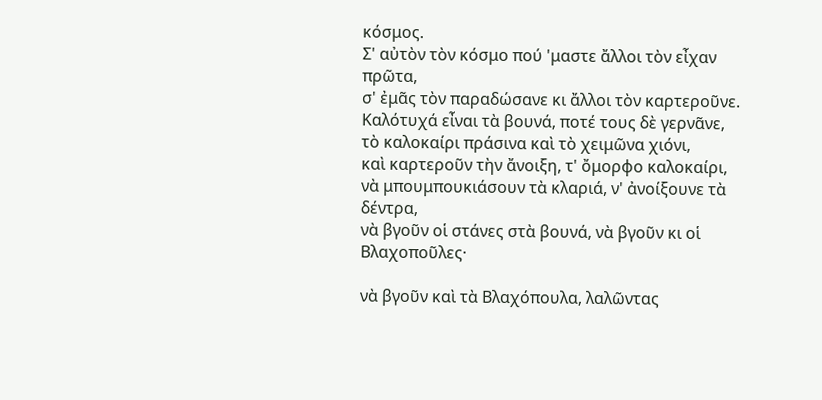κόσμος.
Σ' αὐτὸν τὸν κόσμο πού 'μαστε ἄλλοι τὸν εἶχαν πρῶτα,
σ' ἐμᾶς τὸν παραδώσανε κι ἄλλοι τὸν καρτεροῦνε.
Καλότυχά εἶναι τὰ βουνά, ποτέ τους δὲ γερνᾶνε,
τὸ καλοκαίρι πράσινα καὶ τὸ χειμῶνα χιόνι,
καὶ καρτεροῦν τὴν ἄνοιξη, τ' ὄμορφο καλοκαίρι,
νὰ μπουμπουκιάσουν τὰ κλαριά, ν' ἀνοίξουνε τὰ δέντρα,
νὰ βγοῦν οἱ στάνες στὰ βουνά, νὰ βγοῦν κι οἱ Βλαχοποῦλες·

νὰ βγοῦν καὶ τὰ Βλαχόπουλα, λαλῶντας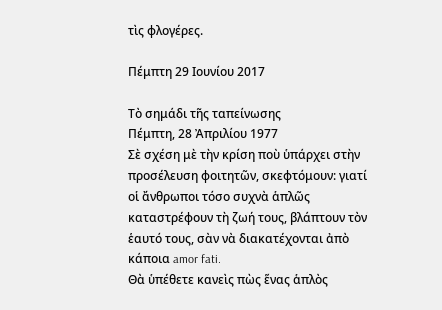τὶς φλογέρες.

Πέμπτη 29 Ιουνίου 2017

Τὸ σημάδι τῆς ταπείνωσης
Πέμπτη, 28 Ἀπριλίου 1977
Σὲ σχέση μὲ τὴν κρίση ποὺ ὑπάρχει στὴν προσέλευση φοιτητῶν, σκεφτόμουν: γιατί οἱ ἄνθρωποι τόσο συχνὰ ἁπλῶς καταστρέφουν τὴ ζωή τους, βλάπτουν τὸν ἑαυτό τους, σὰν νὰ διακατέχονται ἀπὸ κάποια amor fati.
Θὰ ὑπέθετε κανεὶς πὼς ἕνας ἁπλὸς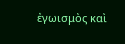ἐγωισμὸς καὶ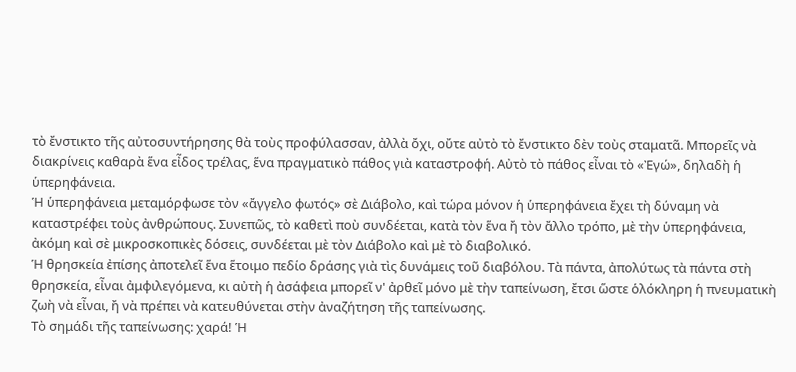τὸ ἔνστικτο τῆς αὐτοσυντήρησης θὰ τοὺς προφύλασσαν, ἀλλὰ ὄχι, οὔτε αὐτὸ τὸ ἔνστικτο δὲν τοὺς σταματᾶ. Μπορεῖς νὰ διακρίνεις καθαρὰ ἕνα εἶδος τρέλας, ἕνα πραγματικὸ πάθος γιὰ καταστροφή. Αὐτὸ τὸ πάθος εἶναι τὸ «Ἐγώ», δηλαδὴ ἡ ὑπερηφάνεια.
Ἡ ὑπερηφάνεια μεταμόρφωσε τὸν «ἄγγελο φωτός» σὲ Διάβολο, καὶ τώρα μόνον ἡ ὑπερηφάνεια ἔχει τὴ δύναμη νὰ καταστρέφει τοὺς ἀνθρώπους. Συνεπῶς, τὸ καθετὶ ποὺ συνδέεται, κατὰ τὸν ἕνα ἤ τὸν ἄλλο τρόπο, μὲ τὴν ὑπερηφάνεια, ἀκόμη καὶ σὲ μικροσκοπικὲς δόσεις, συνδέεται μὲ τὸν Διάβολο καὶ μὲ τὸ διαβολικό.
Ἡ θρησκεία ἐπίσης ἀποτελεῖ ἕνα ἕτοιμο πεδίο δράσης γιὰ τὶς δυνάμεις τοῦ διαβόλου. Τὰ πάντα, ἀπολύτως τὰ πάντα στὴ θρησκεία, εἶναι ἀμφιλεγόμενα, κι αὐτὴ ἡ ἀσάφεια μπορεῖ ν' ἀρθεῖ μόνο μὲ τὴν ταπείνωση, ἔτσι ὥστε ὁλόκληρη ἡ πνευματικὴ ζωὴ νὰ εἶναι, ἤ νὰ πρέπει νὰ κατευθύνεται στὴν ἀναζήτηση τῆς ταπείνωσης.
Τὸ σημάδι τῆς ταπείνωσης: χαρά! Ἡ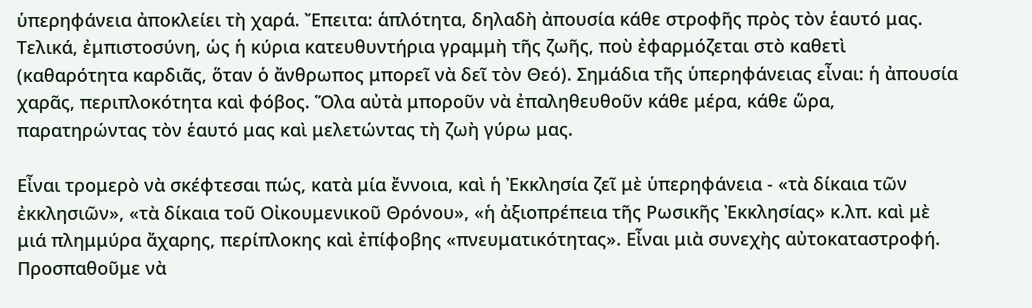ὑπερηφάνεια ἀποκλείει τὴ χαρά. Ἔπειτα: ἁπλότητα, δηλαδὴ ἀπουσία κάθε στροφῆς πρὸς τὸν ἑαυτό μας. Τελικά, ἐμπιστοσύνη, ὡς ἡ κύρια κατευθυντήρια γραμμὴ τῆς ζωῆς, ποὺ ἐφαρμόζεται στὸ καθετὶ (καθαρότητα καρδιᾶς, ὅταν ὁ ἄνθρωπος μπορεῖ νὰ δεῖ τὸν Θεό). Σημάδια τῆς ὑπερηφάνειας εἶναι: ἡ ἀπουσία χαρᾶς, περιπλοκότητα καὶ φόβος. Ὅλα αὐτὰ μποροῦν νὰ ἐπαληθευθοῦν κάθε μέρα, κάθε ὥρα, παρατηρώντας τὸν ἑαυτό μας καὶ μελετώντας τὴ ζωὴ γύρω μας.

Εἶναι τρομερὸ νὰ σκέφτεσαι πώς, κατὰ μία ἔννοια, καὶ ἡ Ἐκκλησία ζεῖ μὲ ὑπερηφάνεια - «τὰ δίκαια τῶν ἐκκλησιῶν», «τὰ δίκαια τοῦ Οἰκουμενικοῦ Θρόνου», «ἡ ἀξιοπρέπεια τῆς Ρωσικῆς Ἐκκλησίας» κ.λπ. καὶ μὲ μιά πλημμύρα ἄχαρης, περίπλοκης καὶ ἐπίφοβης «πνευματικότητας». Εἶναι μιὰ συνεχὴς αὐτοκαταστροφή.
Προσπαθοῦμε νὰ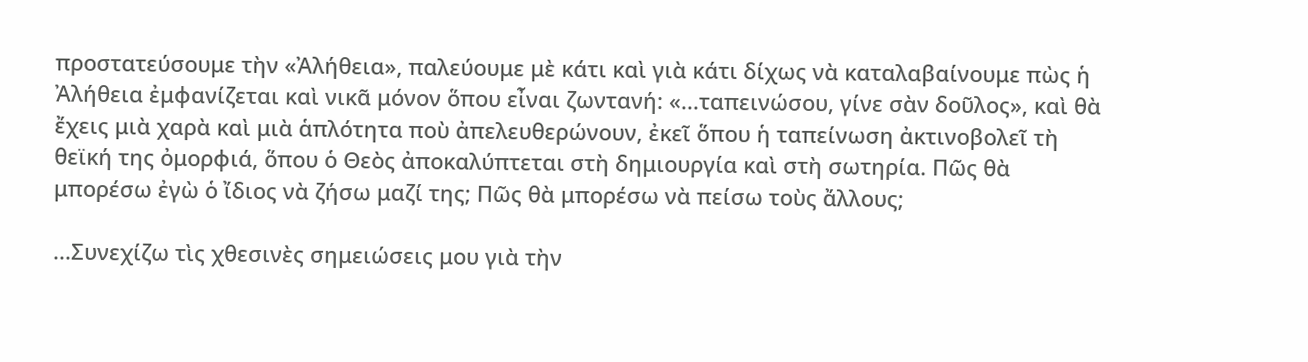προστατεύσουμε τὴν «Ἀλήθεια», παλεύουμε μὲ κάτι καὶ γιὰ κάτι δίχως νὰ καταλαβαίνουμε πὼς ἡ Ἀλήθεια ἐμφανίζεται καὶ νικᾶ μόνον ὅπου εἶναι ζωντανή: «...ταπεινώσου, γίνε σὰν δοῦλος», καὶ θὰ ἔχεις μιὰ χαρὰ καὶ μιὰ ἁπλότητα ποὺ ἀπελευθερώνουν, ἐκεῖ ὅπου ἡ ταπείνωση ἀκτινοβολεῖ τὴ θεϊκή της ὀμορφιά, ὅπου ὁ Θεὸς ἀποκαλύπτεται στὴ δημιουργία καὶ στὴ σωτηρία. Πῶς θὰ μπορέσω ἐγὼ ὁ ἴδιος νὰ ζήσω μαζί της; Πῶς θὰ μπορέσω νὰ πείσω τοὺς ἄλλους;

...Συνεχίζω τὶς χθεσινὲς σημειώσεις μου γιὰ τὴν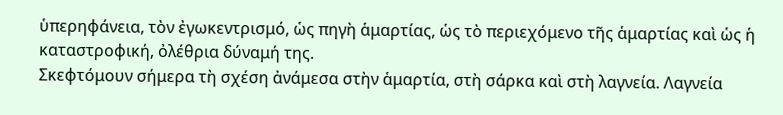ὑπερηφάνεια, τὸν ἐγωκεντρισμό, ὡς πηγὴ ἁμαρτίας, ὡς τὸ περιεχόμενο τῆς ἁμαρτίας καὶ ὡς ἡ καταστροφική, ὀλέθρια δύναμή της.
Σκεφτόμουν σήμερα τὴ σχέση ἀνάμεσα στὴν ἁμαρτία, στὴ σάρκα καὶ στὴ λαγνεία. Λαγνεία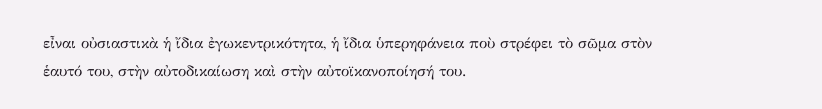εἶναι οὐσιαστικὰ ἡ ἴδια ἐγωκεντρικότητα, ἡ ἴδια ὑπερηφάνεια ποὺ στρέφει τὸ σῶμα στὸν ἑαυτό του, στὴν αὐτοδικαίωση καὶ στὴν αὐτοϊκανοποίησή του.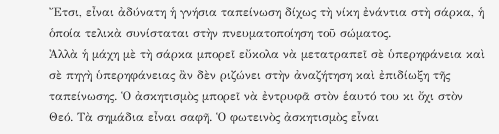Ἔτσι, εἶναι ἀδύνατη ἡ γνήσια ταπείνωση δίχως τὴ νίκη ἐνάντια στὴ σάρκα, ἡ ὁποία τελικὰ συνίσταται στὴν πνευματοποίηση τοῦ σώματος.
Ἀλλὰ ἡ μάχη μὲ τὴ σάρκα μπορεῖ εὔκολα νὰ μετατραπεῖ σὲ ὑπερηφάνεια καὶ σὲ πηγὴ ὑπερηφάνειας ἂν δὲν ριζώνει στὴν ἀναζήτηση καὶ ἐπιδίωξη τῆς ταπείνωσης. Ὁ ἀσκητισμὸς μπορεῖ νὰ ἐντρυφᾶ στὸν ἑαυτό του κι ὄχι στὸν Θεό. Τὰ σημάδια εἶναι σαφῆ. Ὁ φωτεινὸς ἀσκητισμὸς εἶναι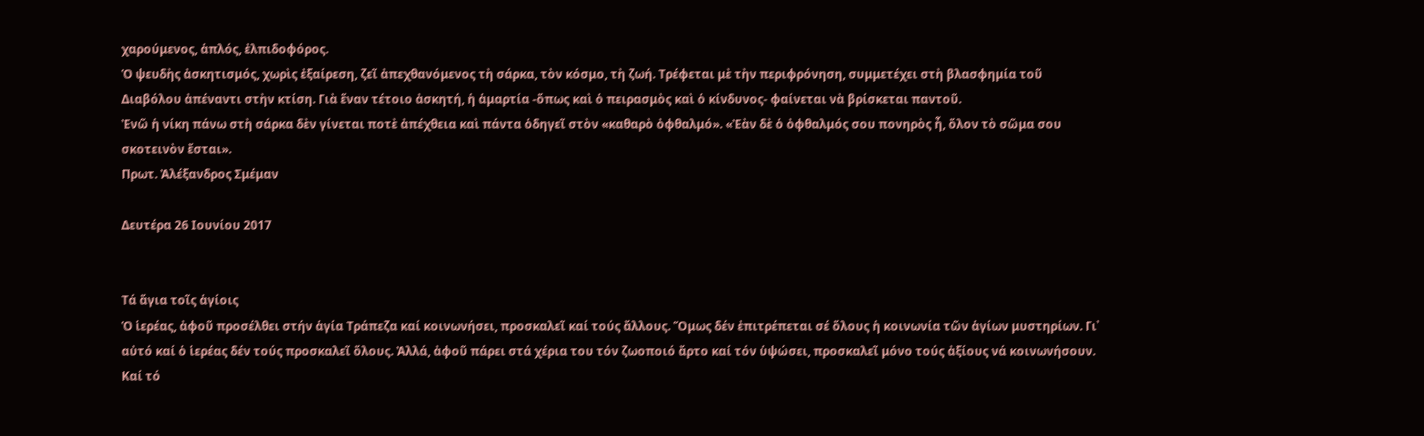χαρούμενος, ἁπλός, ἐλπιδοφόρος.
Ὁ ψευδὴς ἀσκητισμός, χωρὶς ἐξαίρεση, ζεῖ ἀπεχθανόμενος τὴ σάρκα, τὸν κόσμο, τὴ ζωή. Τρέφεται μὲ τὴν περιφρόνηση, συμμετέχει στὴ βλασφημία τοῦ Διαβόλου ἀπέναντι στὴν κτίση. Γιὰ ἕναν τέτοιο ἀσκητή, ἡ ἁμαρτία -ὅπως καὶ ὁ πειρασμὸς καὶ ὁ κίνδυνος- φαίνεται νὰ βρίσκεται παντοῦ.
Ἐνῶ ἡ νίκη πάνω στὴ σάρκα δὲν γίνεται ποτὲ ἀπέχθεια καὶ πάντα ὁδηγεῖ στὸν «καθαρὸ ὀφθαλμό». «Ἐὰν δὲ ὁ ὀφθαλμός σου πονηρὸς ἦ, ὅλον τὸ σῶμα σου σκοτεινὸν ἔσται».
Πρωτ. Ἀλέξανδρος Σμέμαν

Δευτέρα 26 Ιουνίου 2017


Τά ἅγια τοῖς ἁγίοις
Ὁ ἱερέας, ἀφοῦ προσέλθει στήν ἁγία Τράπεζα καί κοινωνήσει, προσκαλεῖ καί τούς ἄλλους. Ὅμως δέν ἐπιτρέπεται σέ ὅλους ἡ κοινωνία τῶν ἁγίων μυστηρίων. Γι᾿ αὐτό καί ὁ ἱερέας δέν τούς προσκαλεῖ ὅλους. Ἀλλά, ἀφοῦ πάρει στά χέρια του τόν ζωοποιό ἄρτο καί τόν ὑψώσει, προσκαλεῖ μόνο τούς ἀξίους νά κοινωνήσουν. Καί τό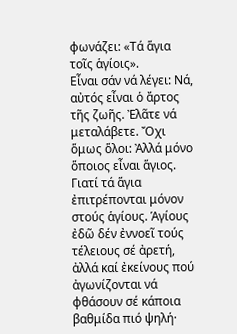φωνάζει: «Τά ἅγια τοῖς ἁγίοις».
Εἶναι σάν νά λέγει: Νά, αὐτός εἶναι ὁ ἄρτος τῆς ζωῆς. Ἐλᾶτε νά μεταλάβετε. Ὄχι ὅμως ὅλοι: Ἀλλά μόνο ὅποιος εἶναι ἅγιος. Γιατί τά ἅγια ἐπιτρέπονται μόνον στούς ἁγίους. Ἁγίους ἐδῶ δέν ἐννοεῖ τούς τέλειους σέ ἀρετή, ἀλλά καί ἐκείνους πού ἀγωνίζονται νά φθάσουν σέ κάποια βαθμίδα πιό ψηλή·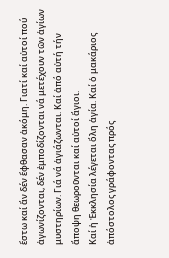ἔστω καί ἄν δέν ἔφθασαν ἀκόμη. Γιατί καί αὐτοί πού ἀγωνίζονται, δέν ἐμποδίζονται νά μετέχουν τῶν ἁγίων μυστηρίων. Γιά νά ἁγιάζωνται. Καί ἀπό αὐτή τήν ἄποψη θεωροῦνται καί αὐτοί ἅγιοι.
Καί ἡ Ἐκκλησία λέγεται ὅλη ἁγία. Καί ὁ μακάριος ἀπόστολος γράφοντας πρός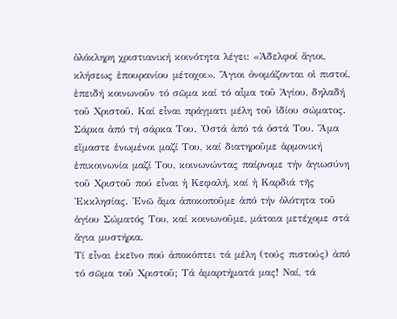ὁλόκληρη χριστιανική κοινότητα λέγει: «Ἀδελφοί ἅγιοι, κλήσεως ἐπουρανίου μέτοχοι». Ἅγιοι ὀνομάζονται οἱ πιστοί, ἐπειδή κοινωνοῦν τό σῶμα καί τό αἷμα τοῦ Ἁγίου, δηλαδή τοῦ Χριστοῦ. Καί εἶναι πράγματι μέλη τοῦ ἰδίου σώματος. Σάρκα ἀπό τή σάρκα Του. Ὀστά ἀπό τά ὀστά Του. Ἅμα εἴμαστε ἑνωμένοι μαζί Του, καί διατηροῦμε ἁρμονική ἐπικοινωνία μαζί Του, κοινωνώντας παίρνομε τήν ἁγιωσύνη τοῦ Χριστοῦ πού εἶναι ἡ Κεφαλή, καί ἡ Καρδιά τῆς Ἐκκλησίας. Ἐνῶ ἅμα ἀποκοποῦμε ἀπό τήν ὁλότητα τοῦ ἁγίου Σώματός Του, καί κοινωνοῦμε, μάταια μετέχομε στά ἅγια μυστήρια.
Τί εἶναι ἐκεῖνο πού ἀποκόπτει τά μέλη (τούς πιστούς) ἀπό τό σῶμα τοῦ Χριστοῦ; Τά ἁμαρτήματά μας! Ναί, τά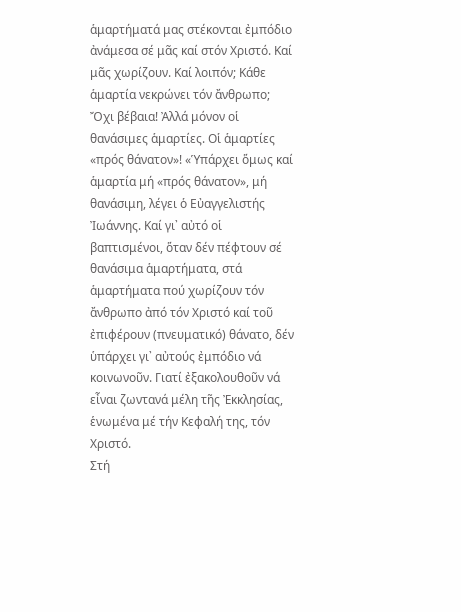ἁμαρτήματά μας στέκονται ἐμπόδιο ἀνάμεσα σέ μᾶς καί στόν Χριστό. Καί μᾶς χωρίζουν. Καί λοιπόν; Κάθε ἁμαρτία νεκρώνει τόν ἄνθρωπο; Ὄχι βέβαια! Ἀλλά μόνον οἱ θανάσιμες ἁμαρτίες. Οἱ ἁμαρτίες «πρός θάνατον»! «Ὑπάρχει ὅμως καί ἁμαρτία μή «πρός θάνατον», μή θανάσιμη, λέγει ὁ Εὐαγγελιστής Ἰωάννης. Καί γι᾿ αὐτό οἱ βαπτισμένοι, ὅταν δέν πέφτουν σέ θανάσιμα ἁμαρτήματα, στά ἁμαρτήματα πού χωρίζουν τόν ἄνθρωπο ἀπό τόν Χριστό καί τοῦ ἐπιφέρουν (πνευματικό) θάνατο, δέν ὑπάρχει γι᾿ αὐτούς ἐμπόδιο νά κοινωνοῦν. Γιατί ἐξακολουθοῦν νά εἶναι ζωντανά μέλη τῆς Ἐκκλησίας, ἑνωμένα μέ τήν Κεφαλή της, τόν Χριστό.
Στή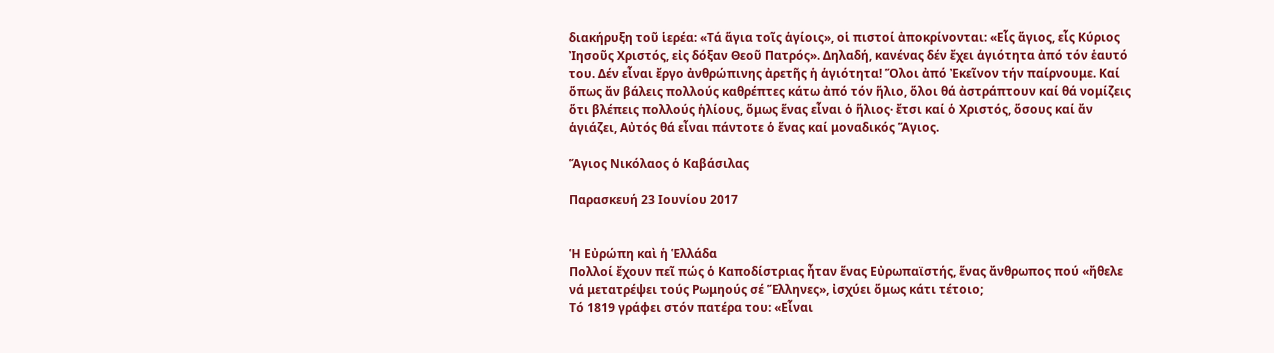διακήρυξη τοῦ ἱερέα: «Τά ἅγια τοῖς ἁγίοις», οἱ πιστοί ἀποκρίνονται: «Εἷς ἅγιος, εἷς Κύριος Ἰησοῦς Χριστός, εἰς δόξαν Θεοῦ Πατρός». Δηλαδή, κανένας δέν ἔχει ἁγιότητα ἀπό τόν ἑαυτό του. Δέν εἶναι ἔργο ἀνθρώπινης ἀρετῆς ἡ ἁγιότητα! Ὅλοι ἀπό Ἐκεῖνον τήν παίρνουμε. Καί ὅπως ἄν βάλεις πολλούς καθρέπτες κάτω ἀπό τόν ἥλιο, ὅλοι θά ἀστράπτουν καί θά νομίζεις ὅτι βλέπεις πολλούς ἡλίους, ὅμως ἕνας εἶναι ὁ ἥλιος· ἔτσι καί ὁ Χριστός, ὅσους καί ἄν ἁγιάζει, Αὐτός θά εἶναι πάντοτε ὁ ἕνας καί μοναδικός Ἅγιος.

Ἅγιος Νικόλαος ὁ Καβάσιλας

Παρασκευή 23 Ιουνίου 2017


Ἡ Εὐρώπη καὶ ἡ Ἑλλάδα
Πολλοί ἔχουν πεῖ πώς ὁ Καποδίστριας ἦταν ἕνας Εὐρωπαϊστής, ἕνας ἄνθρωπος πού «ἤθελε νά μετατρέψει τούς Ρωμηούς σέ Ἕλληνες», ἰσχύει ὅμως κάτι τέτοιο;
Τό 1819 γράφει στόν πατέρα του: «Εἶναι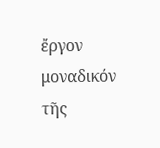ἔργον μοναδικόν τῆς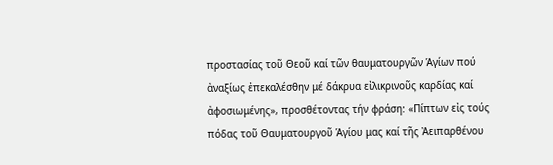προστασίας τοῦ Θεοῦ καί τῶν θαυματουργῶν Ἁγίων πού ἀναξίως ἐπεκαλέσθην μέ δάκρυα εἰλικρινοῦς καρδίας καί ἀφοσιωμένης», προσθέτοντας τήν φράση: «Πίπτων εἰς τούς πόδας τοῦ Θαυματουργοῦ Ἁγίου μας καί τῆς Ἀειπαρθένου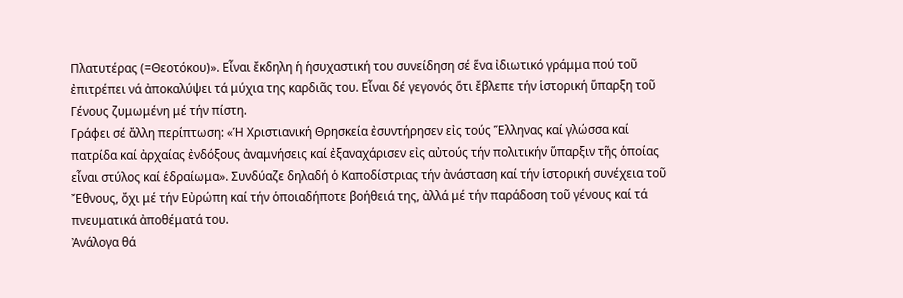Πλατυτέρας (=Θεοτόκου)». Εἶναι ἔκδηλη ἡ ἡσυχαστική του συνείδηση σέ ἕνα ἰδιωτικό γράμμα πού τοῦ ἐπιτρέπει νά ἀποκαλύψει τά μύχια της καρδιᾶς του. Εἶναι δέ γεγονός ὅτι ἔβλεπε τήν ἱστορική ὕπαρξη τοῦ Γένους ζυμωμένη μέ τήν πίστη.
Γράφει σέ ἄλλη περίπτωση: «Ἡ Χριστιανική Θρησκεία ἐσυντήρησεν εἰς τούς Ἕλληνας καί γλώσσα καί πατρίδα καί ἀρχαίας ἐνδόξους ἀναμνήσεις καί ἐξαναχάρισεν εἰς αὐτούς τήν πολιτικήν ὕπαρξιν τῆς ὁποίας εἶναι στύλος καί ἑδραίωμα». Συνδύαζε δηλαδή ὁ Καποδίστριας τήν ἀνάσταση καί τήν ἱστορική συνέχεια τοῦ Ἔθνους, ὄχι μέ τήν Εὐρώπη καί τήν ὁποιαδήποτε βοήθειά της, ἀλλά μέ τήν παράδοση τοῦ γένους καί τά πνευματικά ἀποθέματά του.
Ἀνάλογα θά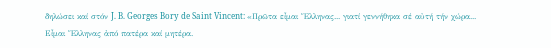δηλώσει καί στόν J. B. Georges Bory de Saint Vincent: «Πρῶτα εἶμαι Ἕλληνας... γιατί γεννήθηκα σέ αὐτή τήν χώρα... Εἶμαι Ἕλληνας ἀπό πατέρα καί μητέρα.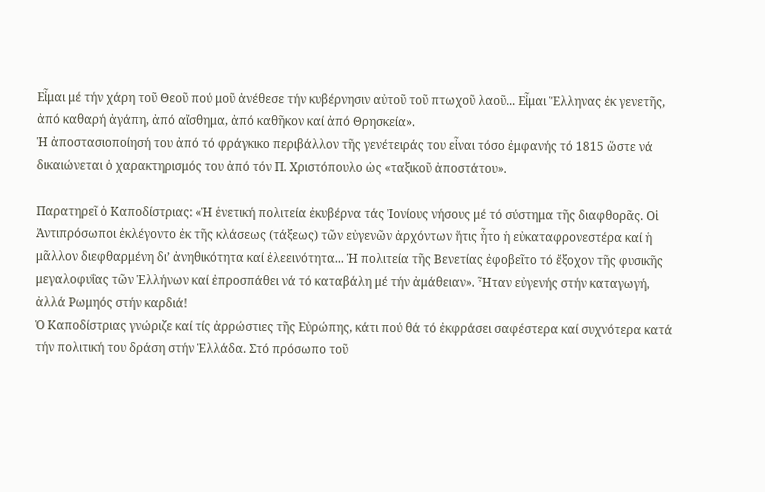Εἶμαι μέ τήν χάρη τοῦ Θεοῦ πού μοῦ ἀνέθεσε τήν κυβέρνησιν αὐτοῦ τοῦ πτωχοῦ λαοῦ... Εἶμαι Ἕλληνας ἐκ γενετῆς, ἀπό καθαρή ἀγάπη, ἀπό αἴσθημα, ἀπό καθῆκον καί ἀπό Θρησκεία».
Ἡ ἀποστασιοποίησή του ἀπό τό φράγκικο περιβάλλον τῆς γενέτειράς του εἶναι τόσο ἐμφανής τό 1815 ὥστε νά δικαιώνεται ὁ χαρακτηρισμός του ἀπό τόν Π. Χριστόπουλο ὡς «ταξικοῦ ἀποστάτου».

Παρατηρεῖ ὁ Καποδίστριας: «Ἡ ἑνετική πολιτεία ἐκυβέρνα τάς Ἰονίους νήσους μέ τό σύστημα τῆς διαφθορᾶς. Οἱ Ἀντιπρόσωποι ἐκλέγοντο ἐκ τῆς κλάσεως (τάξεως) τῶν εὐγενῶν ἀρχόντων ἥτις ἦτο ἡ εὐκαταφρονεστέρα καί ἡ μᾶλλον διεφθαρμένη δι’ ἀνηθικότητα καί ἐλεεινότητα... Ἡ πολιτεία τῆς Βενετίας ἐφοβεῖτο τό ἔξοχον τῆς φυσικῆς μεγαλοφυΐας τῶν Ἑλλήνων καί ἐπροσπάθει νά τό καταβάλη μέ τήν ἀμάθειαν». Ἦταν εὐγενής στήν καταγωγή, ἀλλά Ρωμηός στήν καρδιά!
Ὁ Καποδίστριας γνώριζε καί τίς ἀρρώστιες τῆς Εὐρώπης, κάτι πού θά τό ἐκφράσει σαφέστερα καί συχνότερα κατά τήν πολιτική του δράση στήν Ἑλλάδα. Στό πρόσωπο τοῦ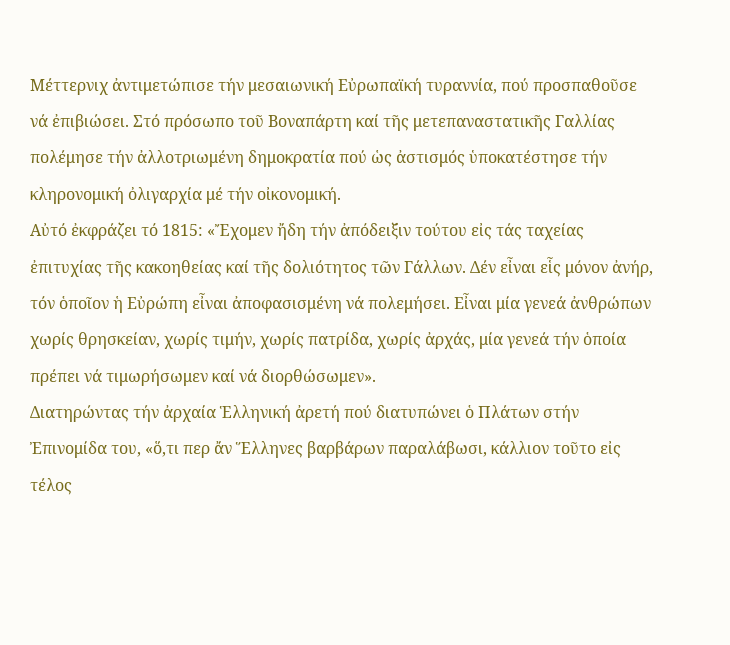Μέττερνιχ ἀντιμετώπισε τήν μεσαιωνική Εὐρωπαϊκή τυραννία, πού προσπαθοῦσε νά ἐπιβιώσει. Στό πρόσωπο τοῦ Βοναπάρτη καί τῆς μετεπαναστατικῆς Γαλλίας πολέμησε τήν ἀλλοτριωμένη δημοκρατία πού ὡς ἀστισμός ὑποκατέστησε τήν κληρονομική ὀλιγαρχία μέ τήν οἰκονομική.
Αὐτό ἐκφράζει τό 1815: «Ἔχομεν ἤδη τήν ἀπόδειξιν τούτου εἰς τάς ταχείας ἐπιτυχίας τῆς κακοηθείας καί τῆς δολιότητος τῶν Γάλλων. Δέν εἶναι εἷς μόνον ἀνήρ, τόν ὁποῖον ἡ Εὐρώπη εἶναι ἀποφασισμένη νά πολεμήσει. Εἶναι μία γενεά ἀνθρώπων χωρίς θρησκείαν, χωρίς τιμήν, χωρίς πατρίδα, χωρίς ἀρχάς, μία γενεά τήν ὁποία πρέπει νά τιμωρήσωμεν καί νά διορθώσωμεν».
Διατηρώντας τήν ἀρχαία Ἑλληνική ἀρετή πού διατυπώνει ὁ Πλάτων στήν Ἐπινομίδα του, «ὅ,τι περ ἄν Ἕλληνες βαρβάρων παραλάβωσι, κάλλιον τοῦτο εἰς τέλος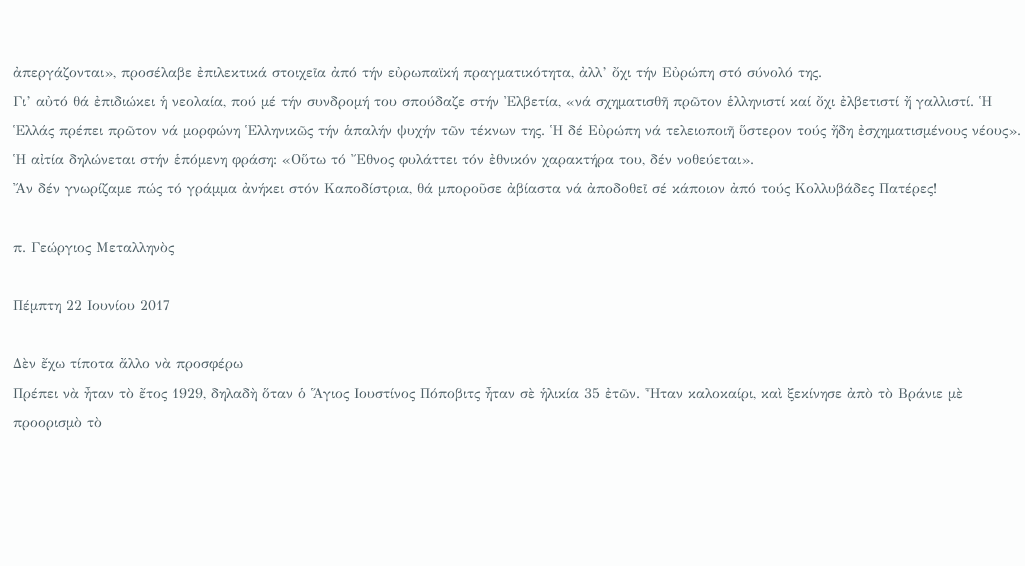ἀπεργάζονται», προσέλαβε ἐπιλεκτικά στοιχεῖα ἀπό τήν εὐρωπαϊκή πραγματικότητα, ἀλλ’ ὄχι τήν Εὐρώπη στό σύνολό της.
Γι’ αὐτό θά ἐπιδιώκει ἡ νεολαία, πού μέ τήν συνδρομή του σπούδαζε στήν Ἐλβετία, «νά σχηματισθῆ πρῶτον ἑλληνιστί καί ὄχι ἐλβετιστί ἤ γαλλιστί. Ἡ Ἑλλάς πρέπει πρῶτον νά μορφώνη Ἑλληνικῶς τήν ἁπαλήν ψυχήν τῶν τέκνων της. Ἡ δέ Εὐρώπη νά τελειοποιῆ ὕστερον τούς ἤδη ἐσχηματισμένους νέους».
Ἡ αἰτία δηλώνεται στήν ἑπόμενη φράση: «Οὕτω τό Ἔθνος φυλάττει τόν ἐθνικόν χαρακτήρα του, δέν νοθεύεται».
Ἄν δέν γνωρίζαμε πώς τό γράμμα ἀνήκει στόν Καποδίστρια, θά μποροῦσε ἀβίαστα νά ἀποδοθεῖ σέ κάποιον ἀπό τούς Κολλυβάδες Πατέρες!

π. Γεώργιος Μεταλληνὸς

Πέμπτη 22 Ιουνίου 2017

Δὲν ἔχω τίποτα ἄλλο νὰ προσφέρω
Πρέπει νὰ ἦταν τὸ ἔτος 1929, δηλαδὴ ὅταν ὁ Ἅγιος Ιουστίνος Πόποβιτς ἦταν σὲ ἡλικία 35 ἐτῶν. Ἦταν καλοκαίρι, καὶ ξεκίνησε ἀπὸ τὸ Βράνιε μὲ προορισμὸ τὸ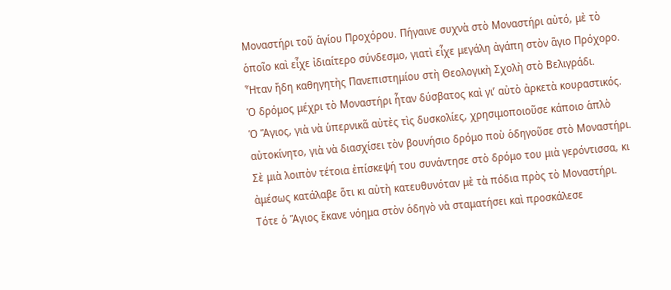Μοναστήρι τοῦ ἁγίου Προχόρου. Πήγαινε συχνὰ στὸ Μοναστήρι αὐτό, μὲ τὸ ὁποῖο καὶ εἶχε ἰδιαίτερο σύνδεσμο, γιατὶ εἶχε μεγάλη ἀγάπη στὸν ἅγιο Πρόχορο. Ἦταν ἤδη καθηγητὴς Πανεπιστημίου στὴ Θεολογικὴ Σχολὴ στὸ Βελιγράδι.
Ὁ δρόμος μέχρι τὸ Μοναστήρι ἦταν δύσβατος καὶ γι’ αὐτὸ ἀρκετὰ κουραστικός. Ὁ Ἅγιος, γιὰ νὰ ὑπερνικᾶ αὐτὲς τὶς δυσκολίες, χρησιμοποιοῦσε κάποιο ἁπλὸ αὐτοκίνητο, γιὰ νὰ διασχίσει τὸν βουνήσιο δρόμο ποὺ ὁδηγοῦσε στὸ Μοναστήρι.
Σὲ μιὰ λοιπὸν τέτοια ἐπίσκεψή του συνάντησε στὸ δρόμο του μιὰ γερόντισσα, κι ἀμέσως κατάλαβε ὅτι κι αὐτὴ κατευθυνόταν μὲ τὰ πόδια πρὸς τὸ Μοναστήρι. Τότε ὁ Ἅγιος ἔκανε νόημα στὸν ὁδηγὸ νὰ σταματήσει καὶ προσκάλεσε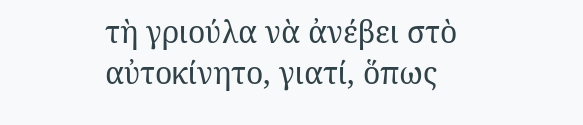τὴ γριούλα νὰ ἀνέβει στὸ αὐτοκίνητο, γιατί, ὅπως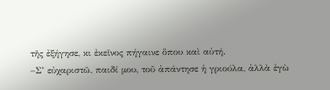τῆς ἐξήγησε, κι ἐκεῖνος πήγαινε ὅπου καὶ αὐτή.
–Σ’ εὐχαριστῶ, παιδί μου, τοῦ ἀπάντησε ἡ γριούλα, ἀλλὰ ἐγὼ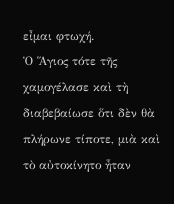εἶμαι φτωχή.
Ὁ Ἅγιος τότε τῆς χαμογέλασε καὶ τὴ διαβεβαίωσε ὅτι δὲν θὰ πλήρωνε τίποτε, μιὰ καὶ τὸ αὐτοκίνητο ἦταν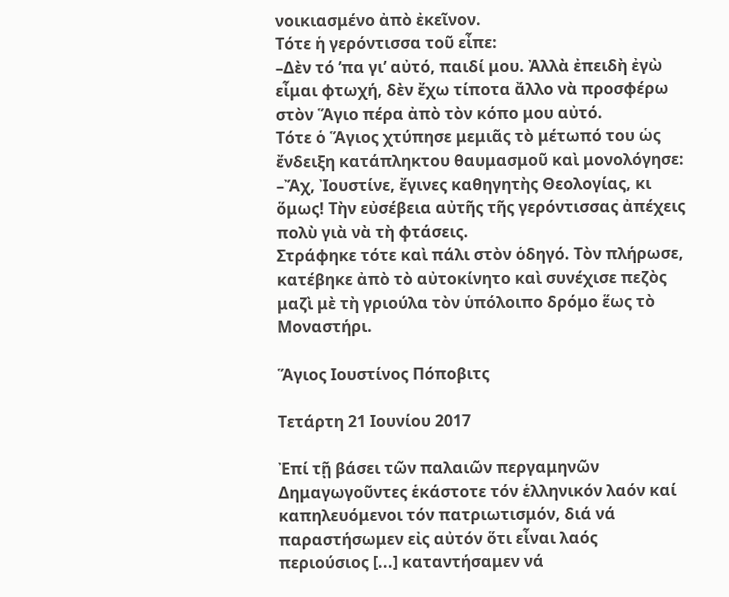νοικιασμένο ἀπὸ ἐκεῖνον.
Τότε ἡ γερόντισσα τοῦ εἶπε:
–Δὲν τό ’πα γι’ αὐτό, παιδί μου. Ἀλλὰ ἐπειδὴ ἐγὼ εἶμαι φτωχή, δὲν ἔχω τίποτα ἄλλο νὰ προσφέρω στὸν Ἅγιο πέρα ἀπὸ τὸν κόπο μου αὐτό.
Τότε ὁ Ἅγιος χτύπησε μεμιᾶς τὸ μέτωπό του ὡς ἔνδειξη κατάπληκτου θαυμασμοῦ καὶ μονολόγησε:
–Ἄχ, Ἰουστίνε, ἔγινες καθηγητὴς Θεολογίας, κι ὅμως! Τὴν εὐσέβεια αὐτῆς τῆς γερόντισσας ἀπέχεις πολὺ γιὰ νὰ τὴ φτάσεις.
Στράφηκε τότε καὶ πάλι στὸν ὁδηγό. Τὸν πλήρωσε, κατέβηκε ἀπὸ τὸ αὐτοκίνητο καὶ συνέχισε πεζὸς μαζὶ μὲ τὴ γριούλα τὸν ὑπόλοιπο δρόμο ἕως τὸ Μοναστήρι.

Ἅγιος Ιουστίνος Πόποβιτς

Τετάρτη 21 Ιουνίου 2017

Ἐπί τῇ βάσει τῶν παλαιῶν περγαμηνῶν
Δημαγωγοῦντες ἑκάστοτε τόν ἑλληνικόν λαόν καί καπηλευόμενοι τόν πατριωτισμόν, διά νά παραστήσωμεν εἰς αὐτόν ὅτι εἶναι λαός περιούσιος [...] καταντήσαμεν νά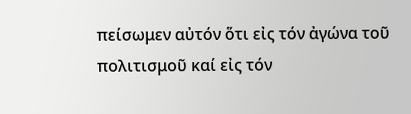πείσωμεν αὐτόν ὅτι εἰς τόν ἀγώνα τοῦ πολιτισμοῦ καί εἰς τόν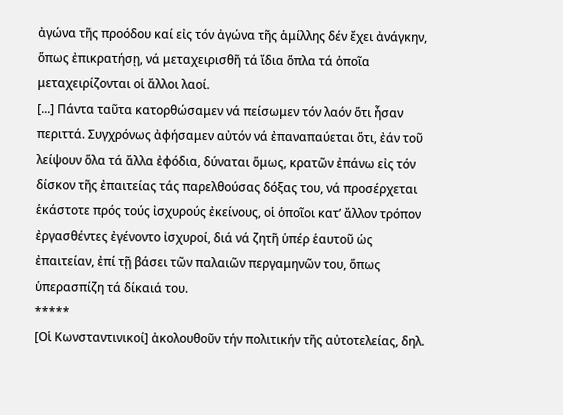ἀγώνα τῆς προόδου καί εἰς τόν ἀγώνα τῆς ἁμίλλης δέν ἔχει ἀνάγκην, ὅπως ἐπικρατήσῃ, νά μεταχειρισθῆ τά ἴδια ὅπλα τά ὁποῖα μεταχειρίζονται οἱ ἄλλοι λαοί.
[...] Πάντα ταῦτα κατορθώσαμεν νά πείσωμεν τόν λαόν ὅτι ἦσαν περιττά. Συγχρόνως ἀφήσαμεν αὐτόν νά ἐπαναπαύεται ὅτι, ἐάν τοῦ λείψουν ὅλα τά ἄλλα ἐφόδια, δύναται ὅμως, κρατῶν ἐπάνω εἰς τόν δίσκον τῆς ἐπαιτείας τάς παρελθούσας δόξας του, νά προσέρχεται ἑκάστοτε πρός τούς ἰσχυρούς ἐκείνους, οἱ ὁποῖοι κατ’ ἄλλον τρόπον ἐργασθέντες ἐγένοντο ἰσχυροί, διά νά ζητῆ ὑπέρ ἑαυτοῦ ὡς ἐπαιτείαν, ἐπί τῇ βάσει τῶν παλαιῶν περγαμηνῶν του, ὅπως ὑπερασπίζη τά δίκαιά του.
*****
[Οἱ Κωνσταντινικοί] ἀκολουθοῦν τήν πολιτικήν τῆς αὐτοτελείας, δηλ.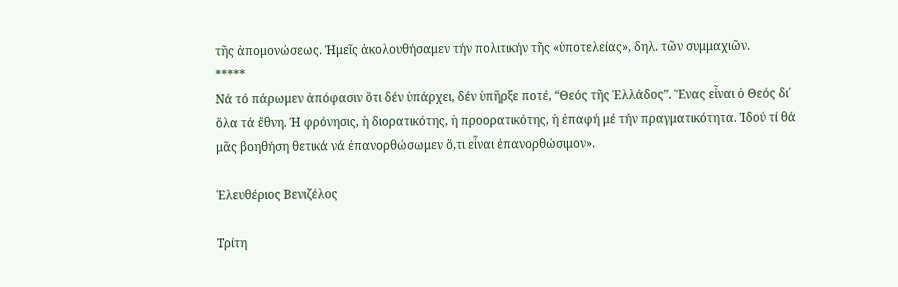τῆς ἀπομονώσεως. Ἡμεῖς ἀκολουθήσαμεν τήν πολιτικήν τῆς «ὑποτελείας», δηλ. τῶν συμμαχιῶν.
*****
Νά τό πάρωμεν ἀπόφασιν ὅτι δέν ὑπάρχει, δέν ὑπῆρξε ποτέ, “Θεός τῆς Ἑλλάδος”. Ἕνας εἶναι ὁ Θεός δι΄ ὅλα τά ἔθνη. Ἡ φρόνησις, ἡ διορατικότης, ἡ προορατικότης, ἡ ἐπαφή μέ τήν πραγματικότητα. Ἰδού τί θά μᾶς βοηθήση θετικά νά ἐπανορθώσωμεν ὅ,τι εἶναι ἐπανορθώσιμον».

Ἐλευθέριος Βενιζέλος

Τρίτη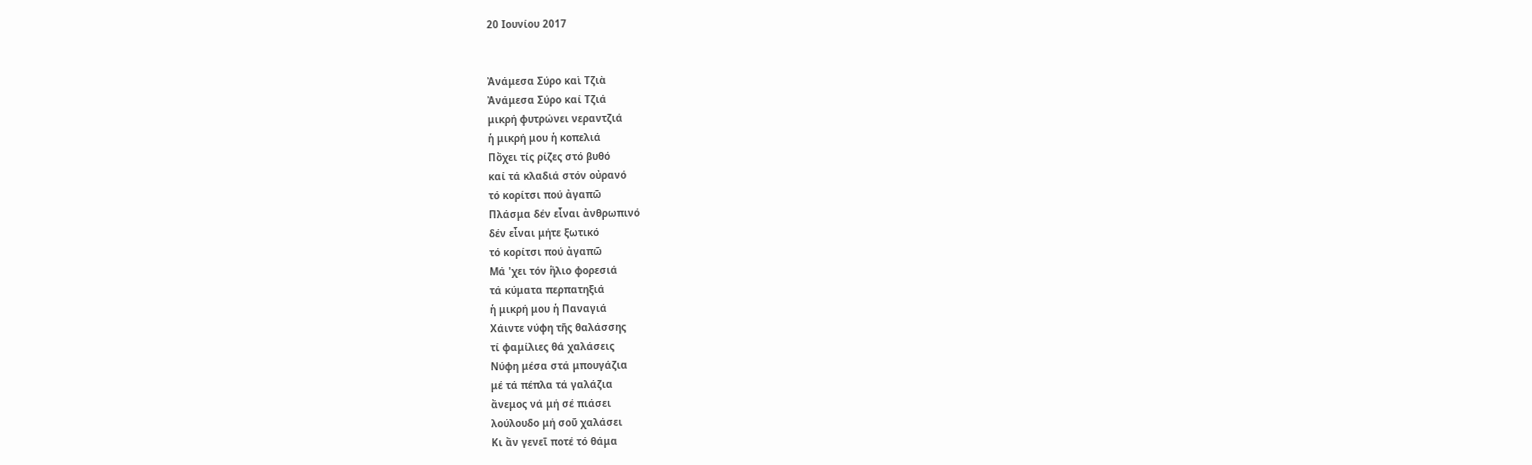20 Ιουνίου 2017


Ἀνάμεσα Σύρο καὶ Τζιὰ
Ἀνάμεσα Σύρο καί Τζιά
μικρή φυτρώνει νεραντζιά
ἡ μικρή μου ἡ κοπελιά
Πὄχει τίς ρίζες στό βυθό
καί τά κλαδιά στόν οὐρανό
τό κορίτσι πού ἀγαπῶ
Πλάσμα δέν εἶναι ἀνθρωπινό
δέν εἶναι μήτε ξωτικό
τό κορίτσι πού ἀγαπῶ
Μά 'χει τόν ἥλιο φορεσιά
τά κύματα περπατηξιά
ἡ μικρή μου ἡ Παναγιά
Χάιντε νύφη τῆς θαλάσσης
τί φαμίλιες θά χαλάσεις
Νύφη μέσα στά μπουγάζια
μέ τά πέπλα τά γαλάζια
ἄνεμος νά μή σέ πιάσει
λούλουδο μή σοῦ χαλάσει
Κι ἄν γενεῖ ποτέ τό θάμα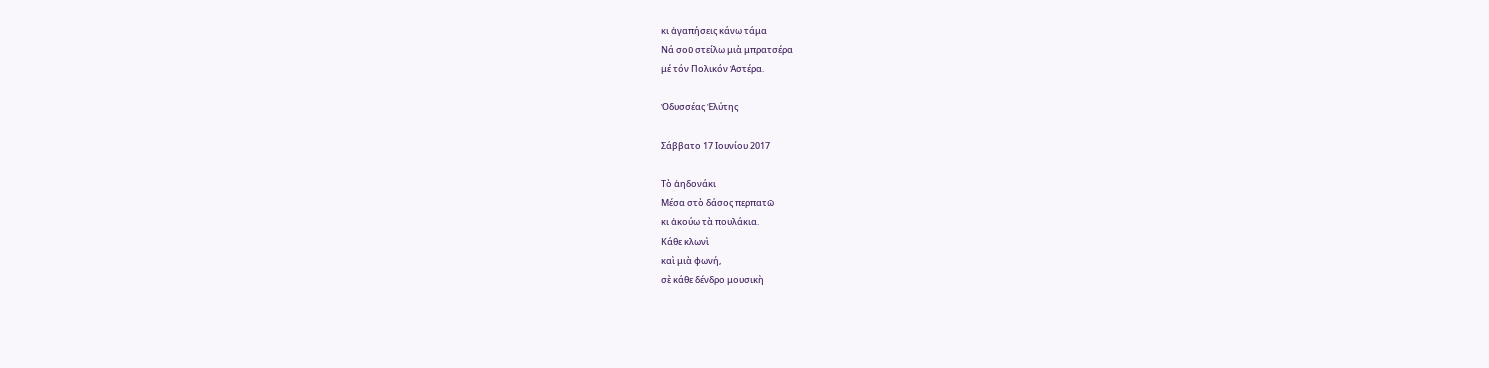κι ἀγαπήσεις κάνω τάμα
Νά σοῦ στείλω μιὰ μπρατσέρα
μέ τόν Πολικόν Ἀστέρα.

Ὀδυσσέας Ἐλύτης

Σάββατο 17 Ιουνίου 2017

Τὸ ἀηδονάκι
Μέσα στὸ δάσος περπατῶ
κι ἀκούω τὰ πουλάκια.
Κάθε κλωνὶ
καὶ μιὰ φωνή,
σὲ κάθε δένδρο μουσικὴ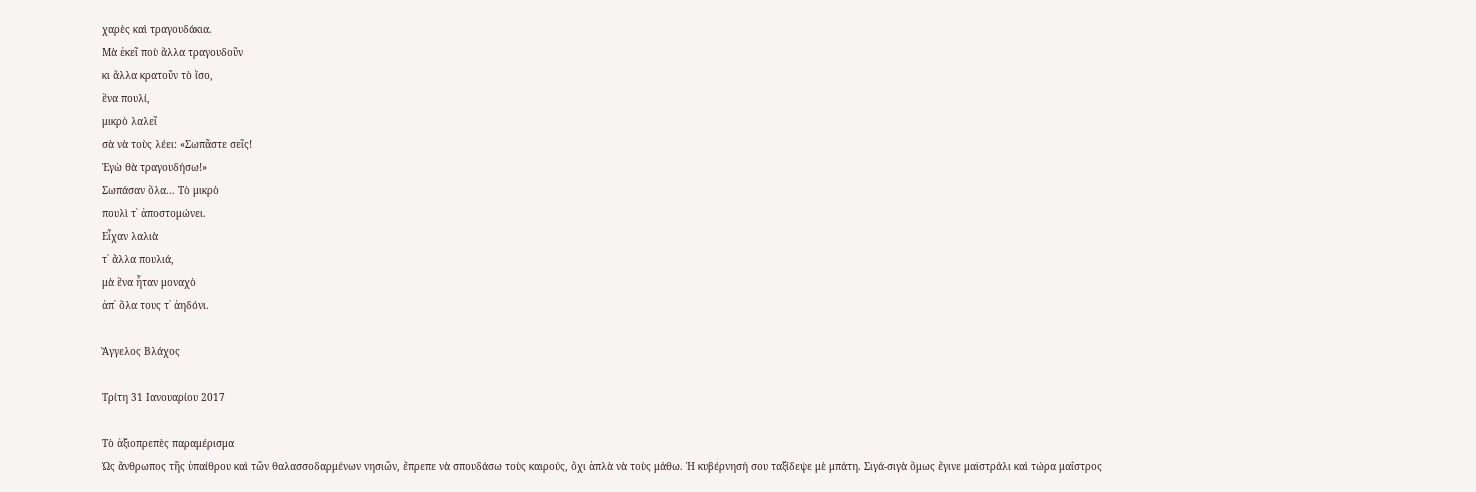χαρὲς καὶ τραγουδάκια.
Μὰ ἐκεῖ ποὺ ἄλλα τραγουδοῦν
κι ἄλλα κρατοῦν τὸ ἴσο,
ἕνα πουλί,
μικρὸ λαλεῖ
σὰ νὰ τοὺς λέει: «Σωπᾶστε σεῖς!
Ἐγὼ θὰ τραγουδήσω!»
Σωπάσαν ὅλα... Τὸ μικρὸ
πουλὶ τ᾿ ἀποστομώνει.
Εἶχαν λαλιὰ
τ᾿ ἄλλα πουλιά,
μὰ ἕνα ἦταν μοναχὸ
ἀπ᾿ ὅλα τους τ᾿ ἀηδόνι.

Ἄγγελος Βλάχος

Τρίτη 31 Ιανουαρίου 2017

Τὸ ἀξιοπρεπὲς παραμέρισμα
Ὡς ἄνθρωπος τῆς ὑπαίθρου καὶ τῶν θαλασσοδαρμένων νησιῶν, ἔπρεπε νὰ σπουδάσω τοὺς καιρούς, ὄχι ἁπλὰ νὰ τοὺς μάθω. Ἡ κυβέρνησή σου ταξίδεψε μὲ μπάτη. Σιγά-σιγὰ ὅμως ἔγινε μαϊστράλι καὶ τώρα μαΐστρος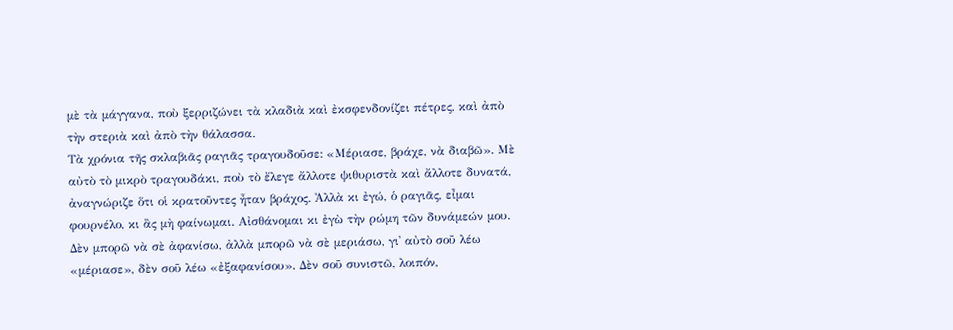μὲ τὰ μάγγανα, ποὺ ξερριζώνει τὰ κλαδιὰ καὶ ἐκσφενδονίζει πέτρες, καὶ ἀπὸ τὴν στεριὰ καὶ ἀπὸ τὴν θάλασσα.
Τὰ χρόνια τῆς σκλαβιᾶς ραγιᾶς τραγουδοῦσε: «Μέριασε, βράχε, νὰ διαβῶ». Μὲ αὐτὸ τὸ μικρὸ τραγουδάκι, ποὺ τὸ ἔλεγε ἄλλοτε ψιθυριστὰ καὶ ἄλλοτε δυνατά, ἀναγνώριζε ὅτι οἱ κρατοῦντες ἦταν βράχος. Ἀλλὰ κι ἐγώ, ὁ ραγιᾶς, εἶμαι φουρνέλο, κι ἂς μὴ φαίνωμαι. Αἰσθάνομαι κι ἐγὼ τὴν ρώμη τῶν δυνάμεών μου. Δὲν μπορῶ νὰ σὲ ἀφανίσω, ἀλλὰ μπορῶ νὰ σὲ μεριάσω, γι᾽ αὐτὸ σοῦ λέω «μέριασε», δὲν σοῦ λέω «ἐξαφανίσου». Δὲν σοῦ συνιστῶ, λοιπόν,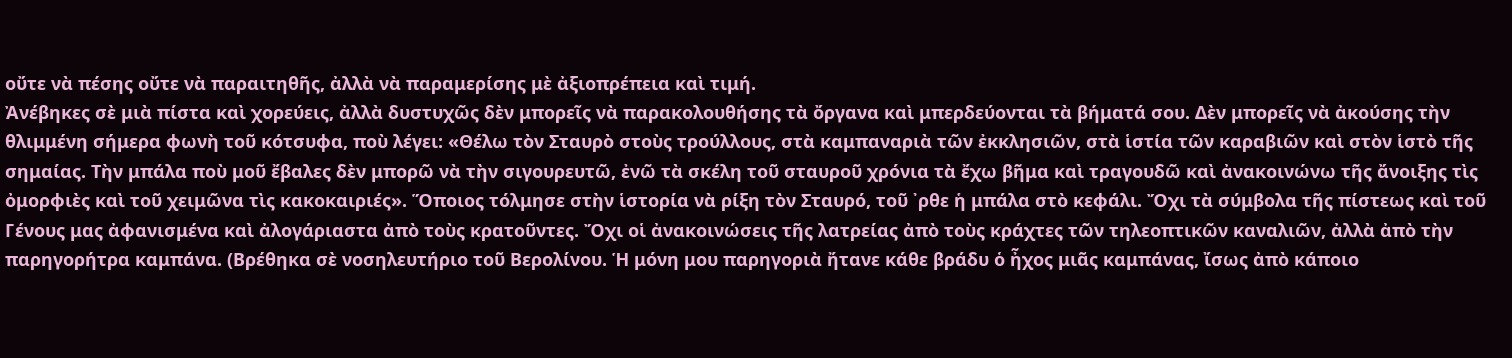οὔτε νὰ πέσης οὔτε νὰ παραιτηθῆς, ἀλλὰ νὰ παραμερίσης μὲ ἀξιοπρέπεια καὶ τιμή.
Ἀνέβηκες σὲ μιὰ πίστα καὶ χορεύεις, ἀλλὰ δυστυχῶς δὲν μπορεῖς νὰ παρακολουθήσης τὰ ὄργανα καὶ μπερδεύονται τὰ βήματά σου. Δὲν μπορεῖς νὰ ἀκούσης τὴν θλιμμένη σήμερα φωνὴ τοῦ κότσυφα, ποὺ λέγει: «Θέλω τὸν Σταυρὸ στοὺς τρούλλους, στὰ καμπαναριὰ τῶν ἐκκλησιῶν, στὰ ἱστία τῶν καραβιῶν καὶ στὸν ἱστὸ τῆς σημαίας. Τὴν μπάλα ποὺ μοῦ ἔβαλες δὲν μπορῶ νὰ τὴν σιγουρευτῶ, ἐνῶ τὰ σκέλη τοῦ σταυροῦ χρόνια τὰ ἔχω βῆμα καὶ τραγουδῶ καὶ ἀνακοινώνω τῆς ἄνοιξης τὶς ὀμορφιὲς καὶ τοῦ χειμῶνα τὶς κακοκαιριές». Ὅποιος τόλμησε στὴν ἱστορία νὰ ρίξη τὸν Σταυρό, τοῦ ᾽ρθε ἡ μπάλα στὸ κεφάλι. Ὄχι τὰ σύμβολα τῆς πίστεως καὶ τοῦ Γένους μας ἀφανισμένα καὶ ἀλογάριαστα ἀπὸ τοὺς κρατοῦντες. Ὄχι οἱ ἀνακοινώσεις τῆς λατρείας ἀπὸ τοὺς κράχτες τῶν τηλεοπτικῶν καναλιῶν, ἀλλὰ ἀπὸ τὴν παρηγορήτρα καμπάνα. (Βρέθηκα σὲ νοσηλευτήριο τοῦ Βερολίνου. Ἡ μόνη μου παρηγοριὰ ἤτανε κάθε βράδυ ὁ ἦχος μιᾶς καμπάνας, ἴσως ἀπὸ κάποιο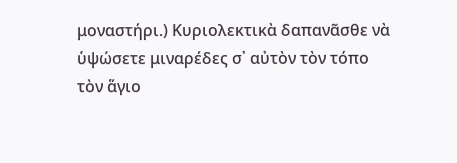μοναστήρι.) Κυριολεκτικὰ δαπανᾶσθε νὰ ὑψώσετε μιναρέδες σ᾽ αὐτὸν τὸν τόπο τὸν ἅγιο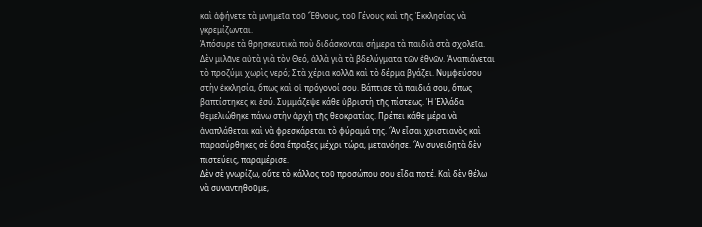καὶ ἀφήνετε τὰ μνημεῖα τοῦ Ἔθνους, τοῦ Γένους καὶ τῆς Ἐκκλησίας νὰ γκρεμίζωνται.
Ἀπόσυρε τὰ θρησκευτικὰ ποὺ διδάσκονται σήμερα τὰ παιδιὰ στὰ σχολεῖα. Δὲν μιλᾶνε αὐτὰ γιὰ τὸν Θεό, ἀλλὰ γιὰ τὰ βδελύγματα τῶν ἐθνῶν. Ἀναπιάνεται τὸ προζύμι χωρὶς νερό; Στὰ χέρια κολλᾶ καὶ τὸ δέρμα βγάζει. Νυμφεύσου στὴν ἐκκλησία, ὅπως καὶ οἱ πρόγονοί σου. Βάπτισε τὰ παιδιά σου, ὅπως βαπτίστηκες κι ἐσύ. Συμμάζεψε κάθε ὑβριστὴ τῆς πίστεως. Ἡ Ἑλλάδα θεμελιώθηκε πάνω στὴν ἀρχὴ τῆς θεοκρατίας. Πρέπει κάθε μέρα νὰ ἀναπλάθεται καὶ νὰ φρεσκάρεται τὸ φύραμά της. Ἂν εἶσαι χριστιανὸς καὶ παρασύρθηκες σὲ ὅσα ἔπραξες μέχρι τώρα, μετανόησε. Ἂν συνειδητὰ δὲν πιστεύεις, παραμέρισε.
Δὲν σὲ γνωρίζω, οὔτε τὸ κάλλος τοῦ προσώπου σου εἶδα ποτέ. Καὶ δὲν θέλω νὰ συναντηθοῦμε,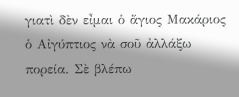γιατὶ δὲν εἶμαι ὁ ἅγιος Μακάριος ὁ Αἰγύπτιος νὰ σοῦ ἀλλάξω πορεία. Σὲ βλέπω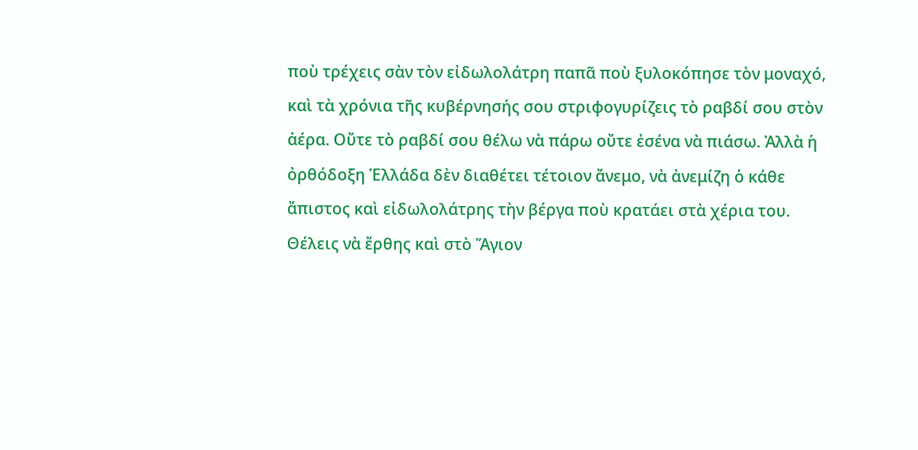ποὺ τρέχεις σὰν τὸν εἰδωλολάτρη παπᾶ ποὺ ξυλοκόπησε τὸν μοναχό, καὶ τὰ χρόνια τῆς κυβέρνησής σου στριφογυρίζεις τὸ ραβδί σου στὸν ἀέρα. Οὔτε τὸ ραβδί σου θέλω νὰ πάρω οὔτε ἐσένα νὰ πιάσω. Ἀλλὰ ἡ ὀρθόδοξη Ἑλλάδα δὲν διαθέτει τέτοιον ἄνεμο, νὰ ἀνεμίζη ὁ κάθε ἄπιστος καὶ εἰδωλολάτρης τὴν βέργα ποὺ κρατάει στὰ χέρια του. Θέλεις νὰ ἔρθης καὶ στὸ Ἅγιον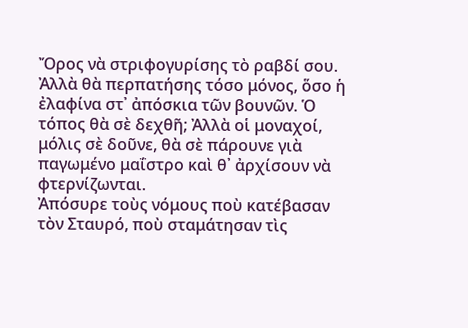Ὄρος νὰ στριφογυρίσης τὸ ραβδί σου. Ἀλλὰ θὰ περπατήσης τόσο μόνος, ὅσο ἡ ἐλαφίνα στ᾽ ἀπόσκια τῶν βουνῶν. Ὁ τόπος θὰ σὲ δεχθῆ; Ἀλλὰ οἱ μοναχοί, μόλις σὲ δοῦνε, θὰ σὲ πάρουνε γιὰ παγωμένο μαΐστρο καὶ θ᾽ ἀρχίσουν νὰ φτερνίζωνται.
Ἀπόσυρε τοὺς νόμους ποὺ κατέβασαν τὸν Σταυρό, ποὺ σταμάτησαν τὶς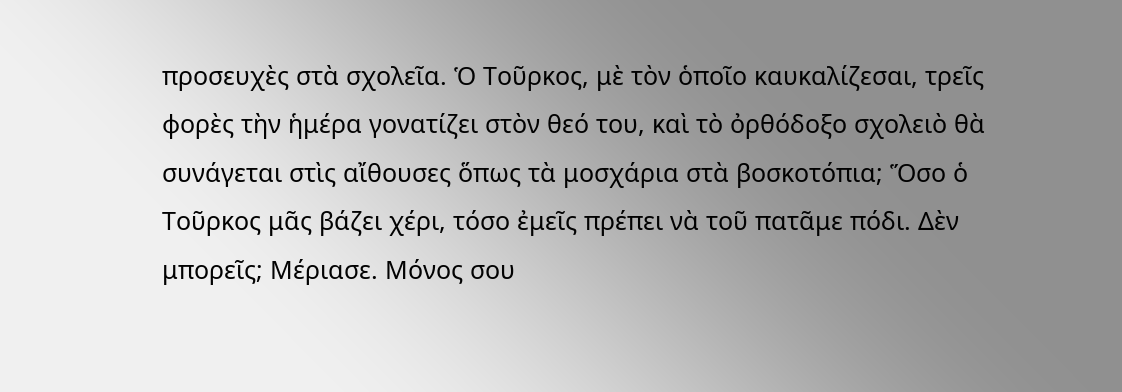προσευχὲς στὰ σχολεῖα. Ὁ Τοῦρκος, μὲ τὸν ὁποῖο καυκαλίζεσαι, τρεῖς φορὲς τὴν ἡμέρα γονατίζει στὸν θεό του, καὶ τὸ ὀρθόδοξο σχολειὸ θὰ συνάγεται στὶς αἴθουσες ὅπως τὰ μοσχάρια στὰ βοσκοτόπια; Ὅσο ὁ Τοῦρκος μᾶς βάζει χέρι, τόσο ἐμεῖς πρέπει νὰ τοῦ πατᾶμε πόδι. Δὲν μπορεῖς; Μέριασε. Μόνος σου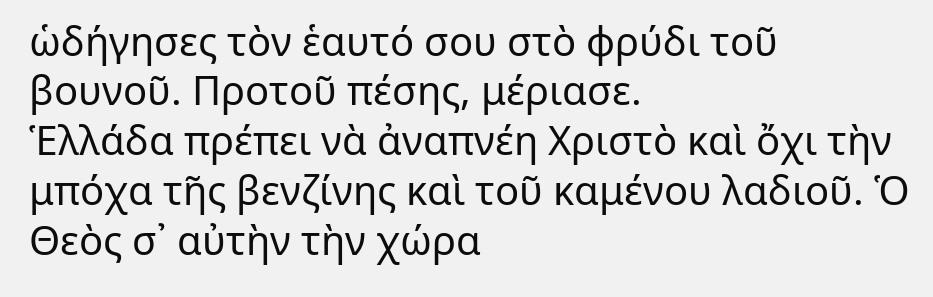ὡδήγησες τὸν ἑαυτό σου στὸ φρύδι τοῦ βουνοῦ. Προτοῦ πέσης, μέριασε.
Ἑλλάδα πρέπει νὰ ἀναπνέη Χριστὸ καὶ ὄχι τὴν μπόχα τῆς βενζίνης καὶ τοῦ καμένου λαδιοῦ. Ὁ Θεὸς σ᾽ αὐτὴν τὴν χώρα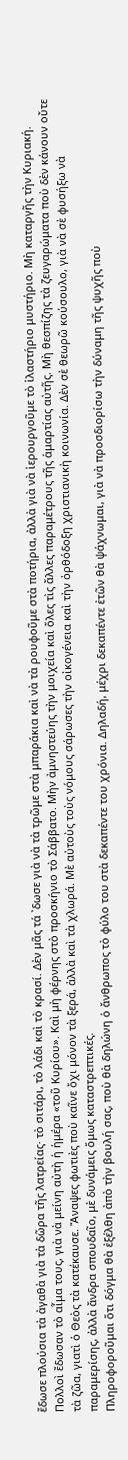ἔδωσε πλούσια τὰ ἀγαθὰ γιὰ τὰ δῶρα τῆς λατρείας· τὸ σιτάρι, τὸ λάδι καὶ τὸ κρασί. Δὲν μᾶς τά ᾽δωσε γιὰ νὰ τὰ τρῶμε στὰ μπαράκια καὶ νὰ τὰ ρουφοῦμε στὰ ποτήρια, ἀλλὰ γιὰ νὰ ἱερουργοῦμε τὸ ἱλαστήριο μυστήριο. Μὴ καταργῆς τὴν Κυριακή. Πολλοὶ ἔδωσαν τὸ αἷμα τους, γιὰ νὰ μείνη αὐτὴ ἡ ἡμέρα «τοῦ Κυρίου». Καὶ μὴ φέρνης στὸ προσκήνιο τὸ Σάββατο. Μὴν ἀμνηστεύης τὴν μοιχεία καὶ ὅλες τὶς ἄλλες παραμέτρους τῆς ἁμαρτίας αὐτῆς. Μὴ θεσπίζης τὰ ζευγαρώματα ποὺ δὲν κάνουν οὔτε τὰ ζῶα, γιατὶ ὁ Θεὸς τὰ κατέκαυσε. Ἄναψες φωτιὲς ποὺ καῖνε ὄχι μόνον τὰ ξερά, ἀλλὰ καὶ τὰ χλωρά. Μὲ αὐτοὺς τοὺς νόμους σάρωσες τὴν οἰκογένεια καὶ τὴν ὀρθόδοξη χριστιανικὴ κοινωνία. Δὲν σὲ θεωρῶ κούσουλο, γιὰ νὰ σὲ φυσήξω νὰ παραμερίσης, ἀλλὰ ἄνδρα σπουδαῖο, μὲ δυνάμεις ὅμως καταστρεπτικές.
Πληροφοροῦμαι ὅτι δόγμα θὰ ἐξέλθη ἀπὸ τὴν βουλή σας, ποὺ θὰ δηλώνη ὁ ἄνθρωπος τὸ φύλο του στὰ δεκαπέντε του χρόνια. Δηλαδή, μέχρι δεκαπέντε ἐτῶν θὰ ψάχνωμαι, γιὰ νὰ προσδιορίσω τὴν δύναμη τῆς ψυχῆς ποὺ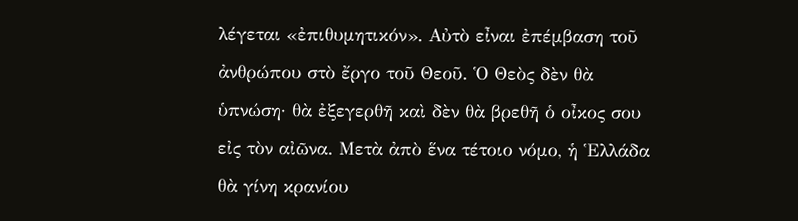λέγεται «ἐπιθυμητικόν». Αὐτὸ εἶναι ἐπέμβαση τοῦ ἀνθρώπου στὸ ἔργο τοῦ Θεοῦ. Ὁ Θεὸς δὲν θὰ ὑπνώση· θὰ ἐξεγερθῆ καὶ δὲν θὰ βρεθῆ ὁ οἶκος σου εἰς τὸν αἰῶνα. Μετὰ ἀπὸ ἕνα τέτοιο νόμο, ἡ Ἑλλάδα θὰ γίνη κρανίου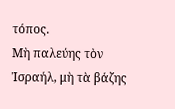τόπος.
Μὴ παλεύης τὸν Ἰσραήλ, μὴ τὰ βάζης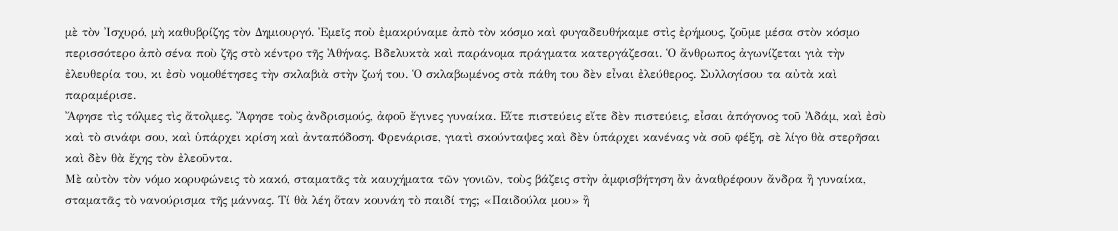μὲ τὸν Ἰσχυρό, μὴ καθυβρίζης τὸν Δημιουργό. Ἐμεῖς ποὺ ἐμακρύναμε ἀπὸ τὸν κόσμο καὶ φυγαδευθήκαμε στὶς ἐρήμους, ζοῦμε μέσα στὸν κόσμο περισσότερο ἀπὸ σένα ποὺ ζῆς στὸ κέντρο τῆς Ἀθήνας. Βδελυκτὰ καὶ παράνομα πράγματα κατεργάζεσαι. Ὁ ἄνθρωπος ἀγωνίζεται γιὰ τὴν ἐλευθερία του, κι ἐσὺ νομοθέτησες τὴν σκλαβιὰ στὴν ζωή του. Ὁ σκλαβωμένος στὰ πάθη του δὲν εἶναι ἐλεύθερος. Συλλογίσου τα αὐτὰ καὶ παραμέρισε.
Ἄφησε τὶς τόλμες τὶς ἄτολμες. Ἄφησε τοὺς ἀνδρισμούς, ἀφοῦ ἔγινες γυναίκα. Εἴτε πιστεύεις εἴτε δὲν πιστεύεις, εἶσαι ἀπόγονος τοῦ Ἀδάμ, καὶ ἐσὺ καὶ τὸ σινάφι σου, καὶ ὑπάρχει κρίση καὶ ἀνταπόδοση. Φρενάρισε, γιατὶ σκούνταψες καὶ δὲν ὑπάρχει κανένας νὰ σοῦ φέξη, σὲ λίγο θὰ στερῆσαι καὶ δὲν θὰ ἔχης τὸν ἐλεοῦντα.
Μὲ αὐτὸν τὸν νόμο κορυφώνεις τὸ κακό, σταματᾶς τὰ καυχήματα τῶν γονιῶν, τοὺς βάζεις στὴν ἀμφισβήτηση ἂν ἀναθρέφουν ἄνδρα ἢ γυναίκα, σταματᾶς τὸ νανούρισμα τῆς μάννας. Τί θὰ λέη ὅταν κουνάη τὸ παιδί της; «Παιδούλα μου» ἢ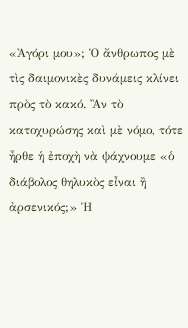«Ἀγόρι μου»; Ὁ ἄνθρωπος μὲ τὶς δαιμονικὲς δυνάμεις κλίνει πρὸς τὸ κακό. Ἂν τὸ κατοχυρώσης καὶ μὲ νόμο, τότε ἦρθε ἡ ἐποχὴ νὰ ψάχνουμε «ὁ διάβολος θηλυκὸς εἶναι ἢ ἀρσενικός;» Ἡ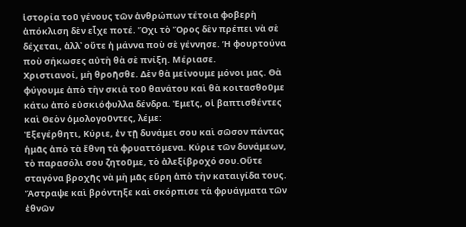ἱστορία τοῦ γένους τῶν ἀνθρώπων τέτοια φοβερὴ ἀπόκλιση δὲν εἶχε ποτέ. Ὄχι τὸ Ὄρος δὲν πρέπει νὰ σὲ δέχεται, ἀλλ᾽ οὔτε ἡ μάννα ποὺ σὲ γέννησε. Ἡ φουρτούνα ποὺ σήκωσες αὐτὴ θὰ σὲ πνίξη. Μέριασε.
Χριστιανοί, μὴ θροῆσθε. Δὲν θὰ μείνουμε μόνοι μας. Θὰ φύγουμε ἀπὸ τὴν σκιὰ τοῦ θανάτου καὶ θὰ κοιτασθοῦμε κάτω ἀπὸ εὐσκιόφυλλα δένδρα. Ἐμεῖς, οἱ βαπτισθέντες καὶ Θεὸν ὁμολογοῦντες, λέμε:
Ἐξεγέρθητι, Κύριε, ἐν τῇ δυνάμει σου καὶ σῶσον πάντας ἡμᾶς ἀπὸ τὰ ἔθνη τὰ φρυαττόμενα. Κύριε τῶν δυνάμεων, τὸ παρασόλι σου ζητοῦμε, τὸ ἀλεξίβροχό σου.Οὔτε σταγόνα βροχῆς νὰ μὴ μᾶς εὕρη ἀπὸ τὴν καταιγίδα τους. Ἄστραψε καὶ βρόντηξε καὶ σκόρπισε τὰ φρυάγματα τῶν ἐθνῶν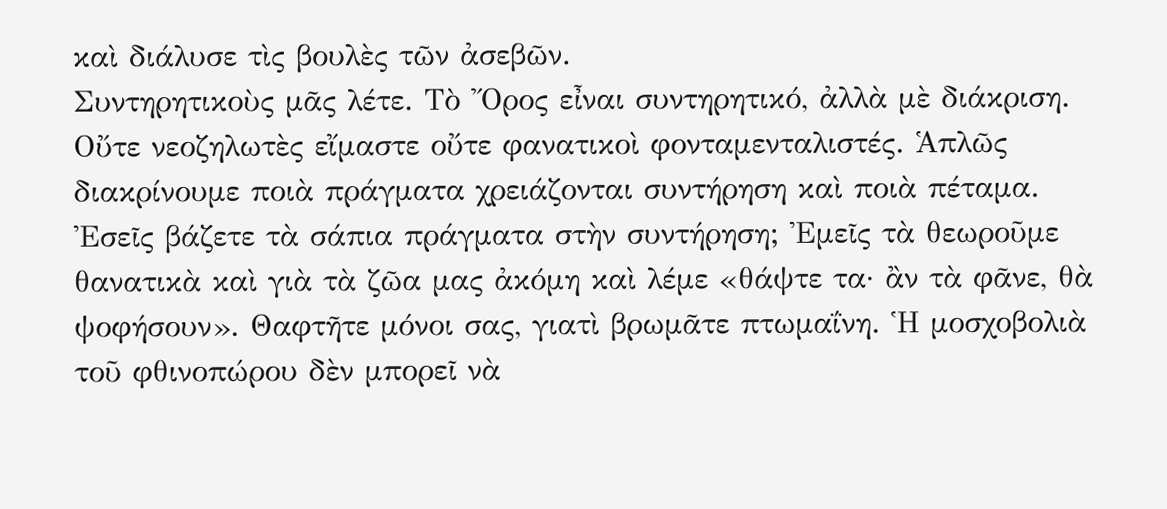καὶ διάλυσε τὶς βουλὲς τῶν ἀσεβῶν.
Συντηρητικοὺς μᾶς λέτε. Τὸ Ὄρος εἶναι συντηρητικό, ἀλλὰ μὲ διάκριση. Οὔτε νεοζηλωτὲς εἴμαστε οὔτε φανατικοὶ φονταμενταλιστές. Ἁπλῶς διακρίνουμε ποιὰ πράγματα χρειάζονται συντήρηση καὶ ποιὰ πέταμα. Ἐσεῖς βάζετε τὰ σάπια πράγματα στὴν συντήρηση; Ἐμεῖς τὰ θεωροῦμε θανατικὰ καὶ γιὰ τὰ ζῶα μας ἀκόμη καὶ λέμε «θάψτε τα· ἂν τὰ φᾶνε, θὰ ψοφήσουν». Θαφτῆτε μόνοι σας, γιατὶ βρωμᾶτε πτωμαΐνη. Ἡ μοσχοβολιὰ τοῦ φθινοπώρου δὲν μπορεῖ νὰ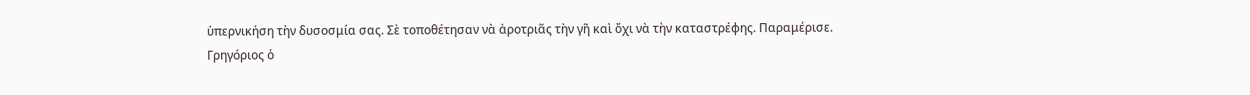ὑπερνικήση τὴν δυσοσμία σας. Σὲ τοποθέτησαν νὰ ἀροτριᾶς τὴν γῆ καὶ ὄχι νὰ τὴν καταστρέφης. Παραμέρισε.
Γρηγόριος ὁ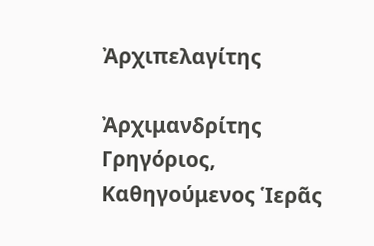Ἀρχιπελαγίτης

Ἀρχιμανδρίτης Γρηγόριος, Καθηγούμενος Ἱερᾶς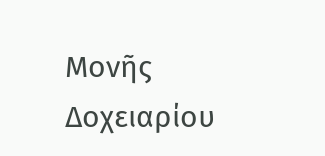Μονῆς Δοχειαρίου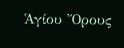Ἁγίου Ὄρους